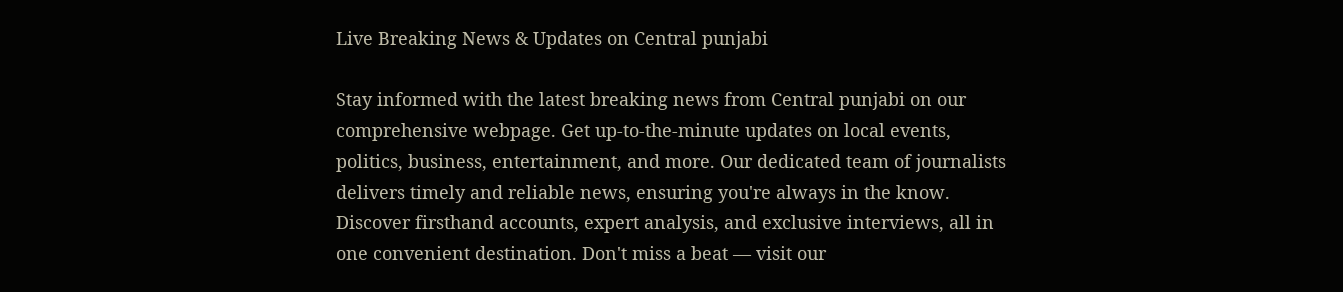Live Breaking News & Updates on Central punjabi

Stay informed with the latest breaking news from Central punjabi on our comprehensive webpage. Get up-to-the-minute updates on local events, politics, business, entertainment, and more. Our dedicated team of journalists delivers timely and reliable news, ensuring you're always in the know. Discover firsthand accounts, expert analysis, and exclusive interviews, all in one convenient destination. Don't miss a beat — visit our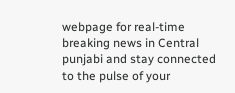webpage for real-time breaking news in Central punjabi and stay connected to the pulse of your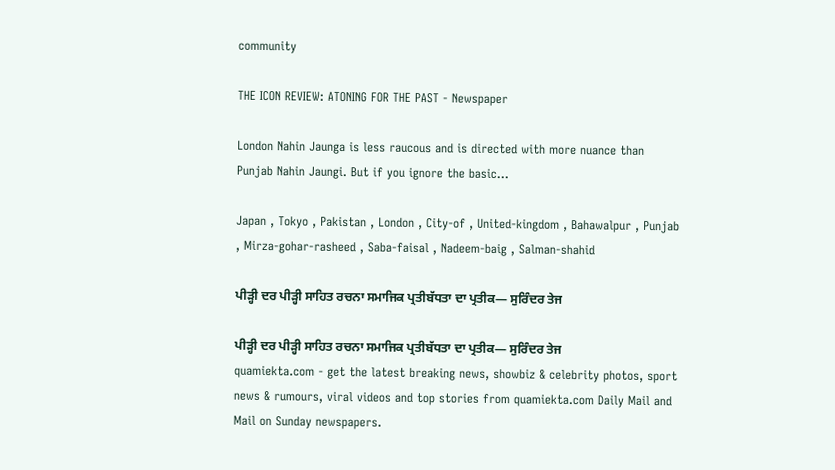community

THE ICON REVIEW: ATONING FOR THE PAST - Newspaper

London Nahin Jaunga is less raucous and is directed with more nuance than Punjab Nahin Jaungi. But if you ignore the basic...

Japan , Tokyo , Pakistan , London , City-of , United-kingdom , Bahawalpur , Punjab , Mirza-gohar-rasheed , Saba-faisal , Nadeem-baig , Salman-shahid

ਪੀੜ੍ਹੀ ਦਰ ਪੀੜ੍ਹੀ ਸਾਹਿਤ ਰਚਨਾ ਸਮਾਜਿਕ ਪ੍ਰਤੀਬੱਧਤਾ ਦਾ ਪ੍ਰਤੀਕ— ਸੁਰਿੰਦਰ ਤੇਜ

ਪੀੜ੍ਹੀ ਦਰ ਪੀੜ੍ਹੀ ਸਾਹਿਤ ਰਚਨਾ ਸਮਾਜਿਕ ਪ੍ਰਤੀਬੱਧਤਾ ਦਾ ਪ੍ਰਤੀਕ— ਸੁਰਿੰਦਰ ਤੇਜ
quamiekta.com - get the latest breaking news, showbiz & celebrity photos, sport news & rumours, viral videos and top stories from quamiekta.com Daily Mail and Mail on Sunday newspapers.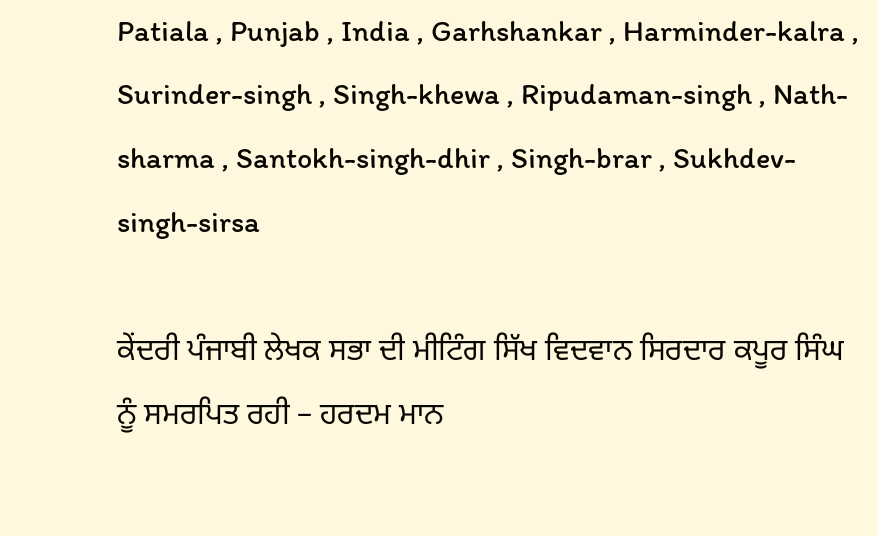Patiala , Punjab , India , Garhshankar , Harminder-kalra , Surinder-singh , Singh-khewa , Ripudaman-singh , Nath-sharma , Santokh-singh-dhir , Singh-brar , Sukhdev-singh-sirsa

ਕੇਂਦਰੀ ਪੰਜਾਬੀ ਲੇਖਕ ਸਭਾ ਦੀ ਮੀਟਿੰਗ ਸਿੱਖ ਵਿਦਵਾਨ ਸਿਰਦਾਰ ਕਪੂਰ ਸਿੰਘ ਨੂੰ ਸਮਰਪਿਤ ਰਹੀ – ਹਰਦਮ ਮਾਨ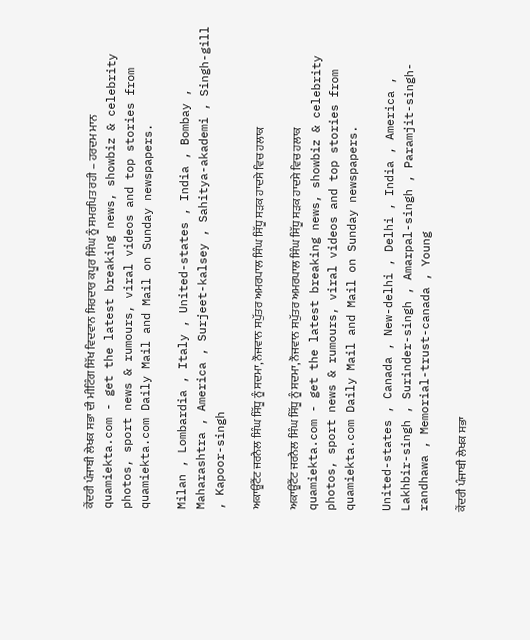ਕੇਂਦਰੀ ਪੰਜਾਬੀ ਲੇਖਕ ਸਭਾ ਦੀ ਮੀਟਿੰਗ ਸਿੱਖ ਵਿਦਵਾਨ ਸਿਰਦਾਰ ਕਪੂਰ ਸਿੰਘ ਨੂੰ ਸਮਰਪਿਤ ਰਹੀ – ਹਰਦਮ ਮਾਨ
quamiekta.com - get the latest breaking news, showbiz & celebrity photos, sport news & rumours, viral videos and top stories from quamiekta.com Daily Mail and Mail on Sunday newspapers.

Milan , Lombardia , Italy , United-states , India , Bombay , Maharashtra , America , Surjeet-kalsey , Sahitya-akademi , Singh-gill , Kapoor-singh

ਅਕਾਊਂਟੈਂਟ ਜਰਨੈਲ ਸਿੰਘ ਸਿੱਧੂ ਨੂੰ ਸਦਮਾ, ਨੌਜਵਾਨ ਸਪੁੱਤਰ ਅਮਰਪਾਲ ਸਿੰਘ ਸਿੱਧੂ ਸੜਕ ਹਾਦਸੇ ਵਿਚ ਹਲਾਕ

ਅਕਾਊਂਟੈਂਟ ਜਰਨੈਲ ਸਿੰਘ ਸਿੱਧੂ ਨੂੰ ਸਦਮਾ, ਨੌਜਵਾਨ ਸਪੁੱਤਰ ਅਮਰਪਾਲ ਸਿੰਘ ਸਿੱਧੂ ਸੜਕ ਹਾਦਸੇ ਵਿਚ ਹਲਾਕ
quamiekta.com - get the latest breaking news, showbiz & celebrity photos, sport news & rumours, viral videos and top stories from quamiekta.com Daily Mail and Mail on Sunday newspapers.

United-states , Canada , New-delhi , Delhi , India , America , Lakhbir-singh , Surinder-singh , Amarpal-singh , Paramjit-singh-randhawa , Memorial-trust-canada , Young

ਕੇਂਦਰੀ ਪੰਜਾਬੀ ਲੇਖਕ ਸਭਾ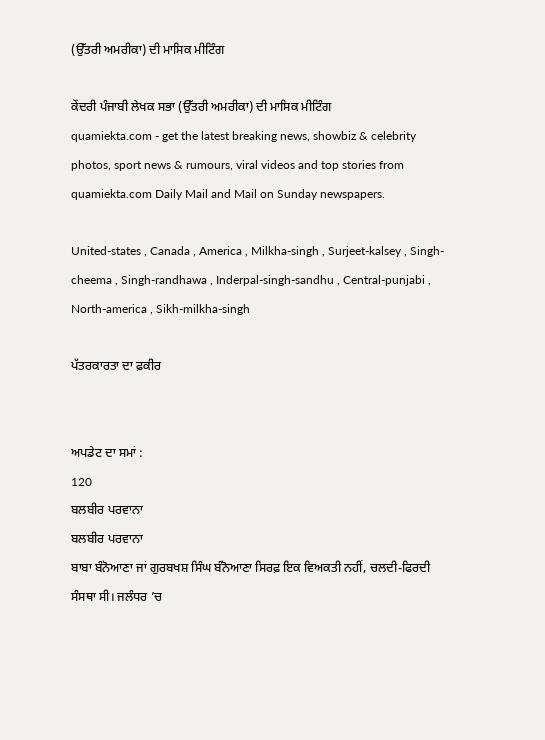(ਉੱਤਰੀ ਅਮਰੀਕਾ) ਦੀ ਮਾਸਿਕ ਮੀਟਿੰਗ

ਕੇਂਦਰੀ ਪੰਜਾਬੀ ਲੇਖਕ ਸਭਾ (ਉੱਤਰੀ ਅਮਰੀਕਾ) ਦੀ ਮਾਸਿਕ ਮੀਟਿੰਗ
quamiekta.com - get the latest breaking news, showbiz & celebrity photos, sport news & rumours, viral videos and top stories from quamiekta.com Daily Mail and Mail on Sunday newspapers.

United-states , Canada , America , Milkha-singh , Surjeet-kalsey , Singh-cheema , Singh-randhawa , Inderpal-singh-sandhu , Central-punjabi , North-america , Sikh-milkha-singh

ਪੱਤਰਕਾਰਤਾ ਦਾ ਫ਼ਕੀਰ


ਅਪਡੇਟ ਦਾ ਸਮਾਂ :
120
ਬਲਬੀਰ ਪਰਵਾਨਾ
ਬਲਬੀਰ ਪਰਵਾਨਾ
ਬਾਬਾ ਬੰਨੋਆਣਾ ਜਾਂ ਗੁਰਬਖਸ਼ ਸਿੰਘ ਬੰਨੋਆਣਾ ਸਿਰਫ਼ ਇਕ ਵਿਅਕਤੀ ਨਹੀਂ, ਚਲਦੀ-ਫਿਰਦੀ ਸੰਸਥਾ ਸੀ। ਜਲੰਧਰ ’ਚ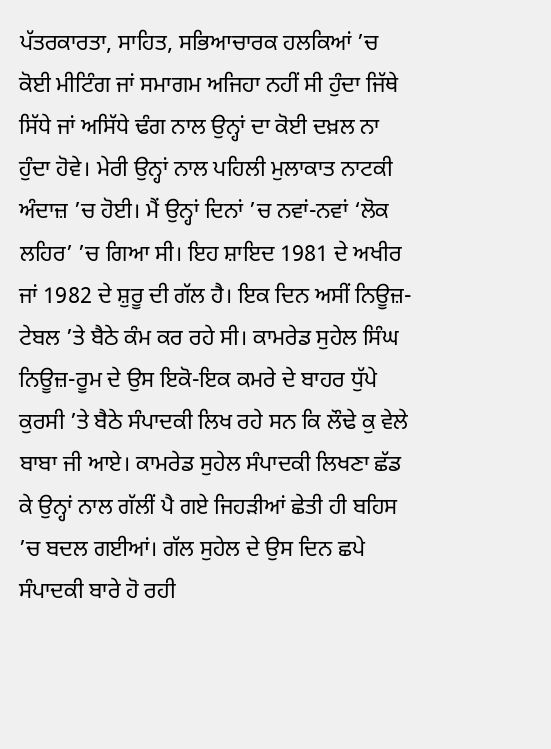ਪੱਤਰਕਾਰਤਾ, ਸਾਹਿਤ, ਸਭਿਆਚਾਰਕ ਹਲਕਿਆਂ ’ਚ ਕੋਈ ਮੀਟਿੰਗ ਜਾਂ ਸਮਾਗਮ ਅਜਿਹਾ ਨਹੀਂ ਸੀ ਹੁੰਦਾ ਜਿੱਥੇ ਸਿੱਧੇ ਜਾਂ ਅਸਿੱਧੇ ਢੰਗ ਨਾਲ ਉਨ੍ਹਾਂ ਦਾ ਕੋਈ ਦਖ਼ਲ ਨਾ ਹੁੰਦਾ ਹੋਵੇ। ਮੇਰੀ ਉਨ੍ਹਾਂ ਨਾਲ ਪਹਿਲੀ ਮੁਲਾਕਾਤ ਨਾਟਕੀ ਅੰਦਾਜ਼ ’ਚ ਹੋਈ। ਮੈਂ ਉਨ੍ਹਾਂ ਦਿਨਾਂ ’ਚ ਨਵਾਂ-ਨਵਾਂ ‘ਲੋਕ ਲਹਿਰ’ ’ਚ ਗਿਆ ਸੀ। ਇਹ ਸ਼ਾਇਦ 1981 ਦੇ ਅਖੀਰ ਜਾਂ 1982 ਦੇ ਸ਼ੁਰੂ ਦੀ ਗੱਲ ਹੈ। ਇਕ ਦਿਨ ਅਸੀਂ ਨਿਊਜ਼-ਟੇਬਲ ’ਤੇ ਬੈਠੇ ਕੰਮ ਕਰ ਰਹੇ ਸੀ। ਕਾਮਰੇਡ ਸੁਹੇਲ ਸਿੰਘ ਨਿਊਜ਼-ਰੂਮ ਦੇ ਉਸ ਇਕੋ-ਇਕ ਕਮਰੇ ਦੇ ਬਾਹਰ ਧੁੱਪੇ ਕੁਰਸੀ ’ਤੇ ਬੈਠੇ ਸੰਪਾਦਕੀ ਲਿਖ ਰਹੇ ਸਨ ਕਿ ਲੌਢੇ ਕੁ ਵੇਲੇ ਬਾਬਾ ਜੀ ਆਏ। ਕਾਮਰੇਡ ਸੁਹੇਲ ਸੰਪਾਦਕੀ ਲਿਖਣਾ ਛੱਡ ਕੇ ਉਨ੍ਹਾਂ ਨਾਲ ਗੱਲੀਂ ਪੈ ਗਏ ਜਿਹੜੀਆਂ ਛੇਤੀ ਹੀ ਬਹਿਸ ’ਚ ਬਦਲ ਗਈਆਂ। ਗੱਲ ਸੁਹੇਲ ਦੇ ਉਸ ਦਿਨ ਛਪੇ ਸੰਪਾਦਕੀ ਬਾਰੇ ਹੋ ਰਹੀ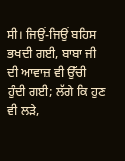ਸੀ। ਜਿਉਂ-ਜਿਉਂ ਬਹਿਸ ਭਖਦੀ ਗਈ, ਬਾਬਾ ਜੀ ਦੀ ਆਵਾਜ਼ ਵੀ ਉੱਚੀ ਹੁੰਦੀ ਗਈ; ਲੱਗੇ ਕਿ ਹੁਣ ਵੀ ਲੜੇ,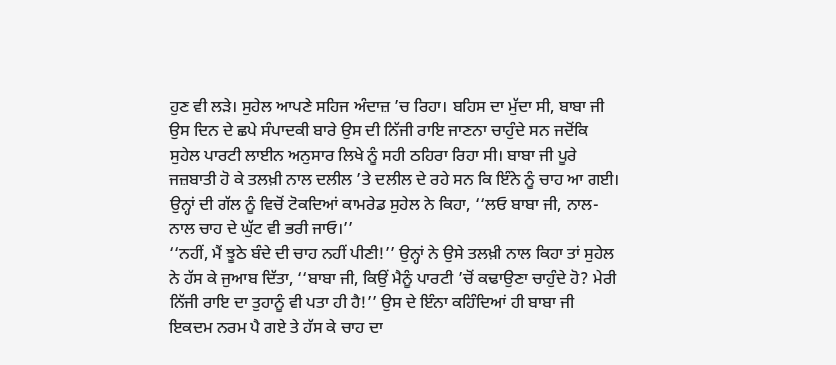ਹੁਣ ਵੀ ਲੜੇ। ਸੁਹੇਲ ਆਪਣੇ ਸਹਿਜ ਅੰਦਾਜ਼ ’ਚ ਰਿਹਾ। ਬਹਿਸ ਦਾ ਮੁੱਦਾ ਸੀ, ਬਾਬਾ ਜੀ ਉਸ ਦਿਨ ਦੇ ਛਪੇ ਸੰਪਾਦਕੀ ਬਾਰੇ ਉਸ ਦੀ ਨਿੱਜੀ ਰਾਇ ਜਾਣਨਾ ਚਾਹੁੰਦੇ ਸਨ ਜਦੋਂਕਿ ਸੁਹੇਲ ਪਾਰਟੀ ਲਾਈਨ ਅਨੁਸਾਰ ਲਿਖੇ ਨੂੰ ਸਹੀ ਠਹਿਰਾ ਰਿਹਾ ਸੀ। ਬਾਬਾ ਜੀ ਪੂਰੇ ਜਜ਼ਬਾਤੀ ਹੋ ਕੇ ਤਲਖ਼ੀ ਨਾਲ ਦਲੀਲ ’ਤੇ ਦਲੀਲ ਦੇ ਰਹੇ ਸਨ ਕਿ ਇੰਨੇ ਨੂੰ ਚਾਹ ਆ ਗਈ। ਉਨ੍ਹਾਂ ਦੀ ਗੱਲ ਨੂੰ ਵਿਚੋਂ ਟੋਕਦਿਆਂ ਕਾਮਰੇਡ ਸੁਹੇਲ ਨੇ ਕਿਹਾ, ‘‘ਲਓ ਬਾਬਾ ਜੀ, ਨਾਲ-ਨਾਲ ਚਾਹ ਦੇ ਘੁੱਟ ਵੀ ਭਰੀ ਜਾਓ।’’
‘‘ਨਹੀਂ, ਮੈਂ ਝੂਠੇ ਬੰਦੇ ਦੀ ਚਾਹ ਨਹੀਂ ਪੀਣੀ!’’ ਉਨ੍ਹਾਂ ਨੇ ਉਸੇ ਤਲਖ਼ੀ ਨਾਲ ਕਿਹਾ ਤਾਂ ਸੁਹੇਲ ਨੇ ਹੱਸ ਕੇ ਜੁਆਬ ਦਿੱਤਾ, ‘‘ਬਾਬਾ ਜੀ, ਕਿਉਂ ਮੈਨੂੰ ਪਾਰਟੀ ’ਚੋਂ ਕਢਾਉਣਾ ਚਾਹੁੰਦੇ ਹੋ? ਮੇਰੀ ਨਿੱਜੀ ਰਾਇ ਦਾ ਤੁਹਾਨੂੰ ਵੀ ਪਤਾ ਹੀ ਹੈ!’’ ਉਸ ਦੇ ਇੰਨਾ ਕਹਿੰਦਿਆਂ ਹੀ ਬਾਬਾ ਜੀ ਇਕਦਮ ਨਰਮ ਪੈ ਗਏ ਤੇ ਹੱਸ ਕੇ ਚਾਹ ਦਾ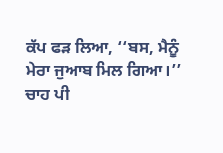ਕੱਪ ਫੜ ਲਿਆ, ‘‘ਬਸ, ਮੈਨੂੰ ਮੇਰਾ ਜੁਆਬ ਮਿਲ ਗਿਆ।’’
ਚਾਹ ਪੀ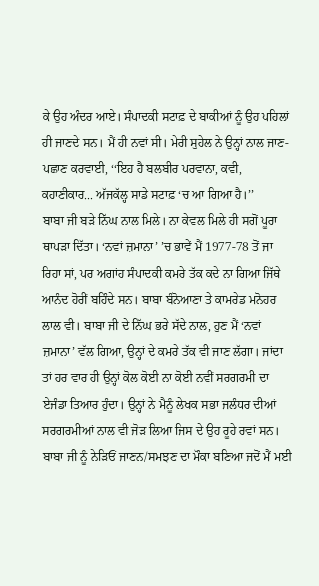ਕੇ ਉਹ ਅੰਦਰ ਆਏ। ਸੰਪਾਦਕੀ ਸਟਾਫ਼ ਦੇ ਬਾਕੀਆਂ ਨੂੰ ਉਹ ਪਹਿਲਾਂ ਹੀ ਜਾਣਦੇ ਸਨ। ਮੈਂ ਹੀ ਨਵਾਂ ਸੀ। ਮੇਰੀ ਸੁਹੇਲ ਨੇ ਉਨ੍ਹਾਂ ਨਾਲ ਜਾਣ-ਪਛਾਣ ਕਰਵਾਈ, ‘‘ਇਹ ਹੈ ਬਲਬੀਰ ਪਰਵਾਨਾ, ਕਵੀ, ਕਹਾਣੀਕਾਰ... ਅੱਜਕੱਲ੍ਹ ਸਾਡੇ ਸਟਾਫ਼ ‘ਚ ਆ ਗਿਆ ਹੈ।’’
ਬਾਬਾ ਜੀ ਬੜੇ ਨਿੱਘ ਨਾਲ ਮਿਲੇ। ਨਾ ਕੇਵਲ ਮਿਲੇ ਹੀ ਸਗੋਂ ਪੂਰਾ ਥਾਪੜਾ ਦਿੱਤਾ। ‘ਨਵਾਂ ਜ਼ਮਾਨਾ’ ’ਚ ਭਾਵੇਂ ਮੈਂ 1977-78 ਤੋਂ ਜਾ ਰਿਹਾ ਸਾਂ, ਪਰ ਅਗਾਂਹ ਸੰਪਾਦਕੀ ਕਮਰੇ ਤੱਕ ਕਦੇ ਨਾ ਗਿਆ ਜਿੱਥੇ ਆਨੰਦ ਹੋਰੀਂ ਬਹਿੰਦੇ ਸਨ। ਬਾਬਾ ਬੰਨੋਆਣਾ ਤੇ ਕਾਮਰੇਡ ਮਨੋਹਰ ਲਾਲ ਵੀ। ਬਾਬਾ ਜੀ ਦੇ ਨਿੱਘ ਭਰੇ ਸੱਦੇ ਨਾਲ, ਹੁਣ ਮੈਂ ‘ਨਵਾਂ ਜ਼ਮਾਨਾ’ ਵੱਲ ਗਿਆ, ਉਨ੍ਹਾਂ ਦੇ ਕਮਰੇ ਤੱਕ ਵੀ ਜਾਣ ਲੱਗਾ। ਜਾਂਦਾ ਤਾਂ ਹਰ ਵਾਰ ਹੀ ਉਨ੍ਹਾਂ ਕੋਲ ਕੋਈ ਨਾ ਕੋਈ ਨਵੀਂ ਸਰਗਰਮੀ ਦਾ ਏਜੰਡਾ ਤਿਆਰ ਹੁੰਦਾ। ਉਨ੍ਹਾਂ ਨੇ ਮੈਨੂੰ ਲੇਖਕ ਸਭਾ ਜਲੰਧਰ ਦੀਆਂ ਸਰਗਰਮੀਆਂ ਨਾਲ ਵੀ ਜੋੜ ਲਿਆ ਜਿਸ ਦੇ ਉਹ ਰੂਹੇ ਰਵਾਂ ਸਨ।
ਬਾਬਾ ਜੀ ਨੂੰ ਨੇੜਿਓਂ ਜਾਣਨ/ਸਮਝਣ ਦਾ ਮੌਕਾ ਬਣਿਆ ਜਦੋਂ ਮੈਂ ਮਈ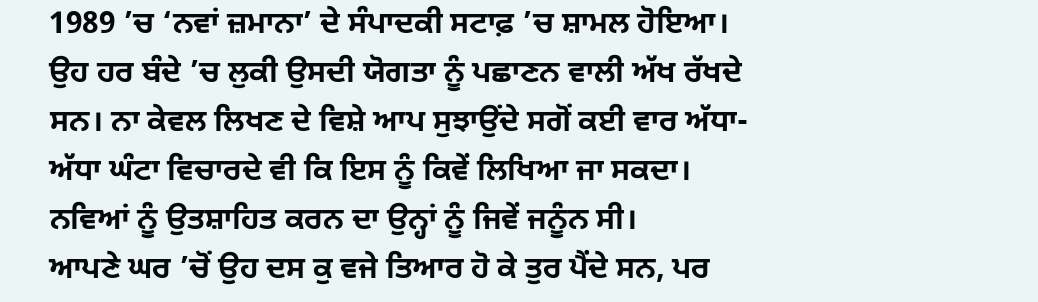1989 ’ਚ ‘ਨਵਾਂ ਜ਼ਮਾਨਾ’ ਦੇ ਸੰਪਾਦਕੀ ਸਟਾਫ਼ ’ਚ ਸ਼ਾਮਲ ਹੋਇਆ। ਉਹ ਹਰ ਬੰਦੇ ’ਚ ਲੁਕੀ ਉਸਦੀ ਯੋਗਤਾ ਨੂੰ ਪਛਾਣਨ ਵਾਲੀ ਅੱਖ ਰੱਖਦੇ ਸਨ। ਨਾ ਕੇਵਲ ਲਿਖਣ ਦੇ ਵਿਸ਼ੇ ਆਪ ਸੁਝਾਉਂਦੇ ਸਗੋਂ ਕਈ ਵਾਰ ਅੱਧਾ-ਅੱਧਾ ਘੰਟਾ ਵਿਚਾਰਦੇ ਵੀ ਕਿ ਇਸ ਨੂੰ ਕਿਵੇਂ ਲਿਖਿਆ ਜਾ ਸਕਦਾ। ਨਵਿਆਂ ਨੂੰ ਉਤਸ਼ਾਹਿਤ ਕਰਨ ਦਾ ਉਨ੍ਹਾਂ ਨੂੰ ਜਿਵੇਂ ਜਨੂੰਨ ਸੀ।
ਆਪਣੇ ਘਰ ’ਚੋਂ ਉਹ ਦਸ ਕੁ ਵਜੇ ਤਿਆਰ ਹੋ ਕੇ ਤੁਰ ਪੈਂਦੇ ਸਨ, ਪਰ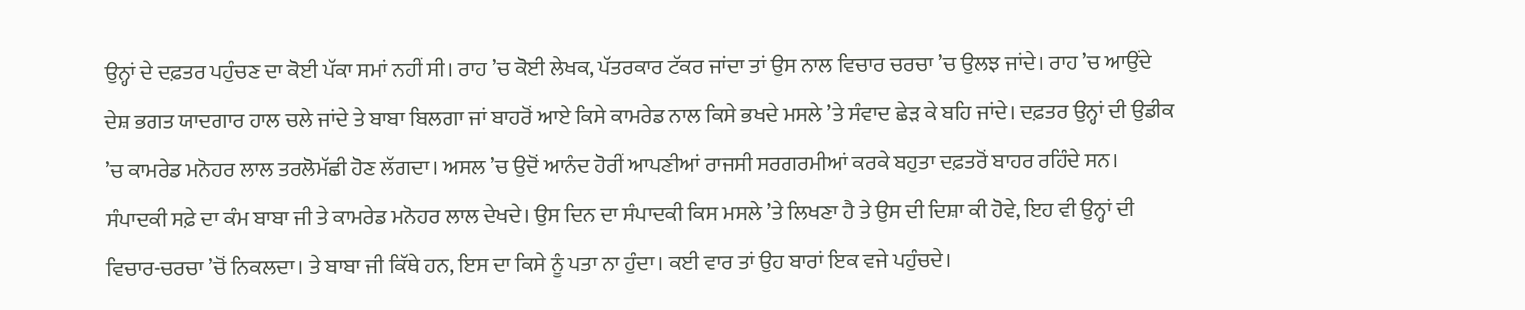ਉਨ੍ਹਾਂ ਦੇ ਦਫ਼ਤਰ ਪਹੁੰਚਣ ਦਾ ਕੋਈ ਪੱਕਾ ਸਮਾਂ ਨਹੀਂ ਸੀ। ਰਾਹ ’ਚ ਕੋਈ ਲੇਖਕ, ਪੱਤਰਕਾਰ ਟੱਕਰ ਜਾਂਦਾ ਤਾਂ ਉਸ ਨਾਲ ਵਿਚਾਰ ਚਰਚਾ ’ਚ ਉਲਝ ਜਾਂਦੇ। ਰਾਹ ’ਚ ਆਉਂਦੇ ਦੇਸ਼ ਭਗਤ ਯਾਦਗਾਰ ਹਾਲ ਚਲੇ ਜਾਂਦੇ ਤੇ ਬਾਬਾ ਬਿਲਗਾ ਜਾਂ ਬਾਹਰੋਂ ਆਏ ਕਿਸੇ ਕਾਮਰੇਡ ਨਾਲ ਕਿਸੇ ਭਖਦੇ ਮਸਲੇ ’ਤੇ ਸੰਵਾਦ ਛੇੜ ਕੇ ਬਹਿ ਜਾਂਦੇ। ਦਫ਼ਤਰ ਉਨ੍ਹਾਂ ਦੀ ਉਡੀਕ ’ਚ ਕਾਮਰੇਡ ਮਨੋਹਰ ਲਾਲ ਤਰਲੋਮੱਛੀ ਹੋਣ ਲੱਗਦਾ। ਅਸਲ ’ਚ ਉਦੋਂ ਆਨੰਦ ਹੋਰੀਂ ਆਪਣੀਆਂ ਰਾਜਸੀ ਸਰਗਰਮੀਆਂ ਕਰਕੇ ਬਹੁਤਾ ਦਫ਼ਤਰੋਂ ਬਾਹਰ ਰਹਿੰਦੇ ਸਨ। ਸੰਪਾਦਕੀ ਸਫ਼ੇ ਦਾ ਕੰਮ ਬਾਬਾ ਜੀ ਤੇ ਕਾਮਰੇਡ ਮਨੋਹਰ ਲਾਲ ਦੇਖਦੇ। ਉਸ ਦਿਨ ਦਾ ਸੰਪਾਦਕੀ ਕਿਸ ਮਸਲੇ ’ਤੇ ਲਿਖਣਾ ਹੈ ਤੇ ਉਸ ਦੀ ਦਿਸ਼ਾ ਕੀ ਹੋਵੇ, ਇਹ ਵੀ ਉਨ੍ਹਾਂ ਦੀ ਵਿਚਾਰ-ਚਰਚਾ ’ਚੋਂ ਨਿਕਲਦਾ। ਤੇ ਬਾਬਾ ਜੀ ਕਿੱਥੇ ਹਨ, ਇਸ ਦਾ ਕਿਸੇ ਨੂੰ ਪਤਾ ਨਾ ਹੁੰਦਾ। ਕਈ ਵਾਰ ਤਾਂ ਉਹ ਬਾਰਾਂ ਇਕ ਵਜੇ ਪਹੁੰਚਦੇ।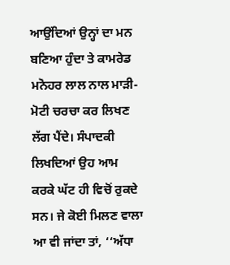ਆਉਂਦਿਆਂ ਉਨ੍ਹਾਂ ਦਾ ਮਨ ਬਣਿਆ ਹੁੰਦਾ ਤੇ ਕਾਮਰੇਡ ਮਨੋਹਰ ਲਾਲ ਨਾਲ ਮਾੜੀ-ਮੋਟੀ ਚਰਚਾ ਕਰ ਲਿਖਣ ਲੱਗ ਪੈਂਦੇ। ਸੰਪਾਦਕੀ ਲਿਖਦਿਆਂ ਉਹ ਆਮ ਕਰਕੇ ਘੱਟ ਹੀ ਵਿਚੋਂ ਰੁਕਦੇ ਸਨ। ਜੇ ਕੋਈ ਮਿਲਣ ਵਾਲਾ ਆ ਵੀ ਜਾਂਦਾ ਤਾਂ, ‘‘ਅੱਧਾ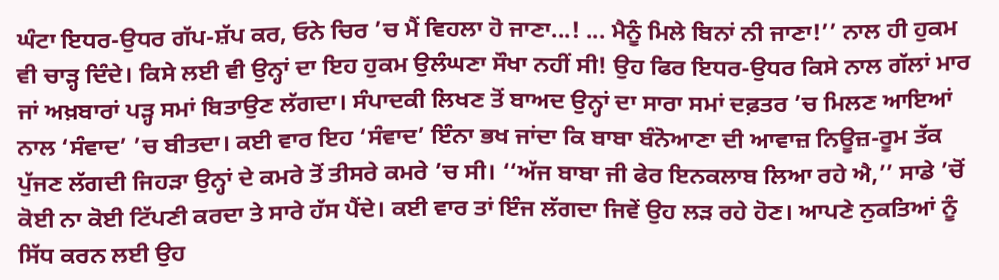ਘੰਟਾ ਇਧਰ-ਉਧਰ ਗੱਪ-ਸ਼ੱਪ ਕਰ, ਓਨੇ ਚਿਰ ’ਚ ਮੈਂ ਵਿਹਲਾ ਹੋ ਜਾਣਾ...! ... ਮੈਨੂੰ ਮਿਲੇ ਬਿਨਾਂ ਨੀ ਜਾਣਾ!’’ ਨਾਲ ਹੀ ਹੁਕਮ ਵੀ ਚਾੜ੍ਹ ਦਿੰਦੇ। ਕਿਸੇ ਲਈ ਵੀ ਉਨ੍ਹਾਂ ਦਾ ਇਹ ਹੁਕਮ ਉਲੰਘਣਾ ਸੌਖਾ ਨਹੀਂ ਸੀ! ਉਹ ਫਿਰ ਇਧਰ-ਉਧਰ ਕਿਸੇ ਨਾਲ ਗੱਲਾਂ ਮਾਰ ਜਾਂ ਅਖ਼ਬਾਰਾਂ ਪੜ੍ਹ ਸਮਾਂ ਬਿਤਾਉਣ ਲੱਗਦਾ। ਸੰਪਾਦਕੀ ਲਿਖਣ ਤੋਂ ਬਾਅਦ ਉਨ੍ਹਾਂ ਦਾ ਸਾਰਾ ਸਮਾਂ ਦਫ਼ਤਰ ’ਚ ਮਿਲਣ ਆਇਆਂ ਨਾਲ ‘ਸੰਵਾਦ’ ’ਚ ਬੀਤਦਾ। ਕਈ ਵਾਰ ਇਹ ‘ਸੰਵਾਦ’ ਇੰਨਾ ਭਖ ਜਾਂਦਾ ਕਿ ਬਾਬਾ ਬੰਨੋਆਣਾ ਦੀ ਆਵਾਜ਼ ਨਿਊਜ਼-ਰੂਮ ਤੱਕ ਪੁੱਜਣ ਲੱਗਦੀ ਜਿਹੜਾ ਉਨ੍ਹਾਂ ਦੇ ਕਮਰੇ ਤੋਂ ਤੀਸਰੇ ਕਮਰੇ ’ਚ ਸੀ। ‘‘ਅੱਜ ਬਾਬਾ ਜੀ ਫੇਰ ਇਨਕਲਾਬ ਲਿਆ ਰਹੇ ਐ,’’ ਸਾਡੇ ’ਚੋਂ ਕੋਈ ਨਾ ਕੋਈ ਟਿੱਪਣੀ ਕਰਦਾ ਤੇ ਸਾਰੇ ਹੱਸ ਪੈਂਦੇ। ਕਈ ਵਾਰ ਤਾਂ ਇੰਜ ਲੱਗਦਾ ਜਿਵੇਂ ਉਹ ਲੜ ਰਹੇ ਹੋਣ। ਆਪਣੇ ਨੁਕਤਿਆਂ ਨੂੰ ਸਿੱਧ ਕਰਨ ਲਈ ਉਹ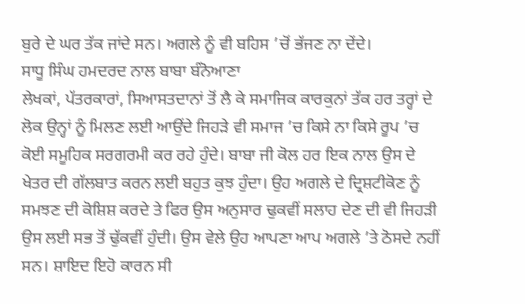ਬੁਰੇ ਦੇ ਘਰ ਤੱਕ ਜਾਂਦੇ ਸਨ। ਅਗਲੇ ਨੂੰ ਵੀ ਬਹਿਸ ’ਚੋਂ ਭੱਜਣ ਨਾ ਦੇਂਦੇ।
ਸਾਧੂ ਸਿੰਘ ਹਮਦਰਦ ਨਾਲ ਬਾਬਾ ਬੰਨੋਆਣਾ
ਲੇਖਕਾਂ, ਪੱਤਰਕਾਰਾਂ, ਸਿਆਸਤਦਾਨਾਂ ਤੋਂ ਲੈ ਕੇ ਸਮਾਜਿਕ ਕਾਰਕੁਨਾਂ ਤੱਕ ਹਰ ਤਰ੍ਹਾਂ ਦੇ ਲੋਕ ਉਨ੍ਹਾਂ ਨੂੰ ਮਿਲਣ ਲਈ ਆਉਂਦੇ ਜਿਹੜੇ ਵੀ ਸਮਾਜ ’ਚ ਕਿਸੇ ਨਾ ਕਿਸੇ ਰੂਪ ’ਚ ਕੋਈ ਸਮੂਹਿਕ ਸਰਗਰਮੀ ਕਰ ਰਹੇ ਹੁੰਦੇ। ਬਾਬਾ ਜੀ ਕੋਲ ਹਰ ਇਕ ਨਾਲ ਉਸ ਦੇ ਖੇਤਰ ਦੀ ਗੱਲਬਾਤ ਕਰਨ ਲਈ ਬਹੁਤ ਕੁਝ ਹੁੰਦਾ। ਉਹ ਅਗਲੇ ਦੇ ਦ੍ਰਿਸ਼ਟੀਕੋਣ ਨੂੰ ਸਮਝਣ ਦੀ ਕੋਸ਼ਿਸ਼ ਕਰਦੇ ਤੇ ਫਿਰ ਉਸ ਅਨੁਸਾਰ ਢੁਕਵੀਂ ਸਲਾਹ ਦੇਣ ਦੀ ਵੀ ਜਿਹੜੀ ਉਸ ਲਈ ਸਭ ਤੋਂ ਢੁੱਕਵੀਂ ਹੁੰਦੀ। ਉਸ ਵੇਲੇ ਉਹ ਆਪਣਾ ਆਪ ਅਗਲੇ ’ਤੇ ਠੋਸਦੇ ਨਹੀਂ ਸਨ। ਸ਼ਾਇਦ ਇਹੋ ਕਾਰਨ ਸੀ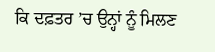ਕਿ ਦਫ਼ਤਰ ’ਚ ਉਨ੍ਹਾਂ ਨੂੰ ਮਿਲਣ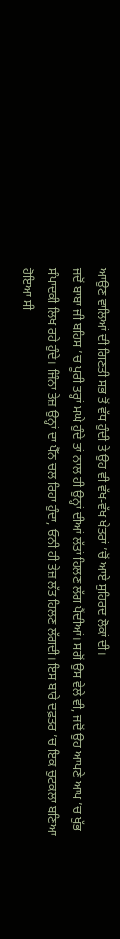ਆਉਣ ਵਾਲਿਆਂ ਦੀ ਗਿਣਤੀ ਸਭ ਤੋਂ ਵੱਧ ਹੁੰਦੀ ਤੇ ਉਹ ਵੀ ਵੱਖ-ਵੱਖ ਖੇਤਰਾਂ ’ਚੋਂ ਆਏ ਸੁਹਿਰਦ ਲੋਕਾਂ ਦੀ।
ਜਦੋਂ ਬਾਬਾ ਜੀ ਬਹਿਸ ’ਚ ਪੂਰੀ ਤਰ੍ਹਾਂ ਮਘੇ ਹੁੰਦੇ ਤਾਂ ਨਾਲ ਹੀ ਉਨ੍ਹਾਂ ਦੀਆਂ ਲੱਤਾਂ ਹਿਲਣ ਲੱਗ ਪੈਂਦੀਆਂ। ਸਗੋਂ ਉਸ ਵੇਲੇ ਵੀ, ਜਦੋਂ ਉਹ ਆਪਣੇ ਆਪ ’ਚ ਖੁੱਭ ਸੰਪਾਦਕੀ ਲਿਖ ਰਹੇ ਹੁੰਦੇ। ਜਿੰਨਾ ਤੇਜ਼ ਉਨ੍ਹਾਂ ਦਾ ਪੈੱਨ ਚਲ ਰਿਹਾ ਹੁੰਦਾ, ਓਨੀ ਹੀ ਤੇਜ਼ ਲੱਤ ਹਿਲਣ ਲੱਗਦੀ। ਇਸ ਬਾਰੇ ਦਫ਼ਤਰ ’ਚ ਇਕ ਚੁਟਕਲਾ ਬਣਿਆ ਹੋਇਆ ਸੀ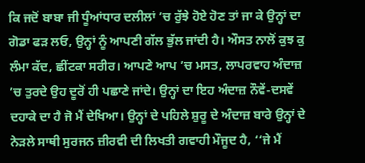ਕਿ ਜਦੋਂ ਬਾਬਾ ਜੀ ਧੂੰਆਂਧਾਰ ਦਲੀਲਾਂ ’ਚ ਰੁੱਝੇ ਹੋਏ ਹੋਣ ਤਾਂ ਜਾ ਕੇ ਉਨ੍ਹਾਂ ਦਾ ਗੋਡਾ ਫੜ ਲਓ, ਉਨ੍ਹਾਂ ਨੂੰ ਆਪਣੀ ਗੱਲ ਭੁੱਲ ਜਾਂਦੀ ਹੈ। ਔਸਤ ਨਾਲੋਂ ਕੁਝ ਕੁ ਲੰਮਾ ਕੱਦ, ਛੀਂਟਕਾ ਸਰੀਰ। ਆਪਣੇ ਆਪ ’ਚ ਮਸਤ, ਲਾਪਰਵਾਹ ਅੰਦਾਜ਼ ’ਚ ਤੁਰਦੇ ਉਹ ਦੂਰੋਂ ਹੀ ਪਛਾਣੇ ਜਾਂਦੇ। ਉਨ੍ਹਾਂ ਦਾ ਇਹ ਅੰਦਾਜ਼ ਨੌਵੇਂ-ਦਸਵੇਂ ਦਹਾਕੇ ਦਾ ਹੈ ਜੋ ਮੈਂ ਦੇਖਿਆ। ਉਨ੍ਹਾਂ ਦੇ ਪਹਿਲੇ ਸ਼ੁਰੂ ਦੇ ਅੰਦਾਜ਼ ਬਾਰੇ ਉਨ੍ਹਾਂ ਦੇ ਨੇੜਲੇ ਸਾਥੀ ਸੁਰਜਨ ਜ਼ੀਰਵੀ ਦੀ ਲਿਖਤੀ ਗਵਾਹੀ ਮੌਜੂਦ ਹੈ, ‘‘ਜੇ ਮੈਂ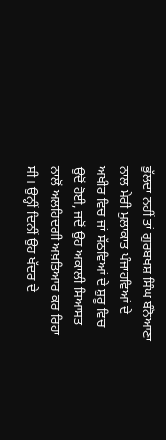ਭੁੱਲਦਾ ਨਹੀਂ ਤਾਂ ਗੁਰਬਖਸ਼ ਸਿੰਘ ਬੰਨੋਆਣਾ ਨਾਲ ਮੇਰੀ ਮੁਲਾਕਾਤ ਪੰਜਾਹਵਿਆਂ ਦੇ ਅਖੀਰ ਵਿਚ ਜਾਂ ਸੱਠਵਿਆਂ ਦੇ ਸ਼ੁਰੂ ਵਿਚ ਉਦੋਂ ਹੋਈ, ਜਦੋਂ ਉਹ ਅਕਾਲੀ ਸਿਆਸਤ ਨਾਲੋਂ ਅਲਹਿਦਗੀ ਅਖ਼ਤਿਆਰ ਕਰ ਰਿਹਾ ਸੀ। ਉਨ੍ਹੀਂ ਦਿਨੀਂ ਉਹ ਖੱਦਰ ਦੇ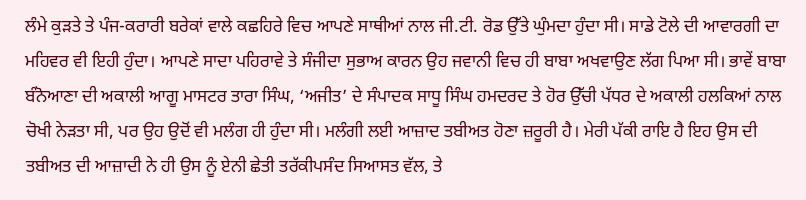ਲੰਮੇ ਕੁੜਤੇ ਤੇ ਪੰਜ-ਕਰਾਰੀ ਬਰੇਕਾਂ ਵਾਲੇ ਕਛਹਿਰੇ ਵਿਚ ਆਪਣੇ ਸਾਥੀਆਂ ਨਾਲ ਜੀ.ਟੀ. ਰੋਡ ਉੱਤੇ ਘੁੰਮਦਾ ਹੁੰਦਾ ਸੀ। ਸਾਡੇ ਟੋਲੇ ਦੀ ਆਵਾਰਗੀ ਦਾ ਮਹਿਵਰ ਵੀ ਇਹੀ ਹੁੰਦਾ। ਆਪਣੇ ਸਾਦਾ ਪਹਿਰਾਵੇ ਤੇ ਸੰਜੀਦਾ ਸੁਭਾਅ ਕਾਰਨ ਉਹ ਜਵਾਨੀ ਵਿਚ ਹੀ ਬਾਬਾ ਅਖਵਾਉਣ ਲੱਗ ਪਿਆ ਸੀ। ਭਾਵੇਂ ਬਾਬਾ ਬੰਨੋਆਣਾ ਦੀ ਅਕਾਲੀ ਆਗੂ ਮਾਸਟਰ ਤਾਰਾ ਸਿੰਘ, ‘ਅਜੀਤ’ ਦੇ ਸੰਪਾਦਕ ਸਾਧੂ ਸਿੰਘ ਹਮਦਰਦ ਤੇ ਹੋਰ ਉੱਚੀ ਪੱਧਰ ਦੇ ਅਕਾਲੀ ਹਲਕਿਆਂ ਨਾਲ ਚੋਖੀ ਨੇੜਤਾ ਸੀ, ਪਰ ਉਹ ਉਦੋਂ ਵੀ ਮਲੰਗ ਹੀ ਹੁੰਦਾ ਸੀ। ਮਲੰਗੀ ਲਈ ਆਜ਼ਾਦ ਤਬੀਅਤ ਹੋਣਾ ਜ਼ਰੂਰੀ ਹੈ। ਮੇਰੀ ਪੱਕੀ ਰਾਇ ਹੈ ਇਹ ਉਸ ਦੀ ਤਬੀਅਤ ਦੀ ਆਜ਼ਾਦੀ ਨੇ ਹੀ ਉਸ ਨੂੰ ਏਨੀ ਛੇਤੀ ਤਰੱਕੀਪਸੰਦ ਸਿਆਸਤ ਵੱਲ, ਤੇ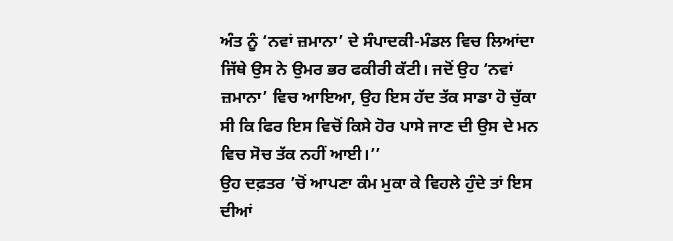ਅੰਤ ਨੂੰ ‘ਨਵਾਂ ਜ਼ਮਾਨਾ’ ਦੇ ਸੰਪਾਦਕੀ-ਮੰਡਲ ਵਿਚ ਲਿਆਂਦਾ ਜਿੱਥੇ ਉਸ ਨੇ ਉਮਰ ਭਰ ਫਕੀਰੀ ਕੱਟੀ। ਜਦੋਂ ਉਹ ‘ਨਵਾਂ ਜ਼ਮਾਨਾ’ ਵਿਚ ਆਇਆ, ਉਹ ਇਸ ਹੱਦ ਤੱਕ ਸਾਡਾ ਹੋ ਚੁੱਕਾ ਸੀ ਕਿ ਫਿਰ ਇਸ ਵਿਚੋਂ ਕਿਸੇ ਹੋਰ ਪਾਸੇ ਜਾਣ ਦੀ ਉਸ ਦੇ ਮਨ ਵਿਚ ਸੋਚ ਤੱਕ ਨਹੀਂ ਆਈ।’’
ਉਹ ਦਫ਼ਤਰ ’ਚੋਂ ਆਪਣਾ ਕੰਮ ਮੁਕਾ ਕੇ ਵਿਹਲੇ ਹੁੰਦੇ ਤਾਂ ਇਸ ਦੀਆਂ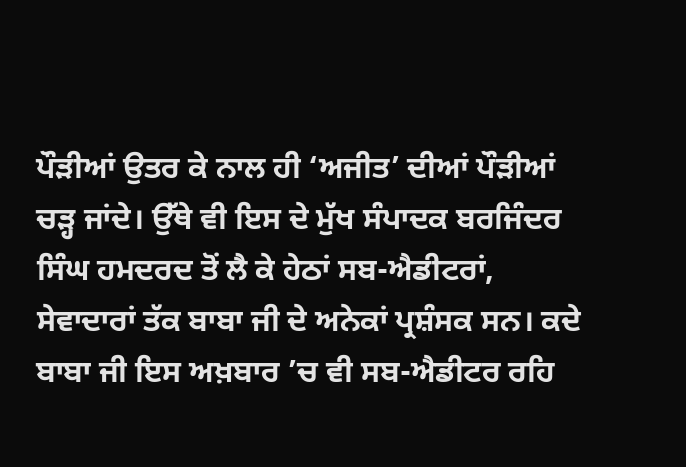ਪੌੜੀਆਂ ਉਤਰ ਕੇ ਨਾਲ ਹੀ ‘ਅਜੀਤ’ ਦੀਆਂ ਪੌੜੀਆਂ ਚੜ੍ਹ ਜਾਂਦੇ। ਉੱਥੇ ਵੀ ਇਸ ਦੇ ਮੁੱਖ ਸੰਪਾਦਕ ਬਰਜਿੰਦਰ ਸਿੰਘ ਹਮਦਰਦ ਤੋਂ ਲੈ ਕੇ ਹੇਠਾਂ ਸਬ-ਐਡੀਟਰਾਂ, ਸੇਵਾਦਾਰਾਂ ਤੱਕ ਬਾਬਾ ਜੀ ਦੇ ਅਨੇਕਾਂ ਪ੍ਰਸ਼ੰਸਕ ਸਨ। ਕਦੇ ਬਾਬਾ ਜੀ ਇਸ ਅਖ਼ਬਾਰ ’ਚ ਵੀ ਸਬ-ਐਡੀਟਰ ਰਹਿ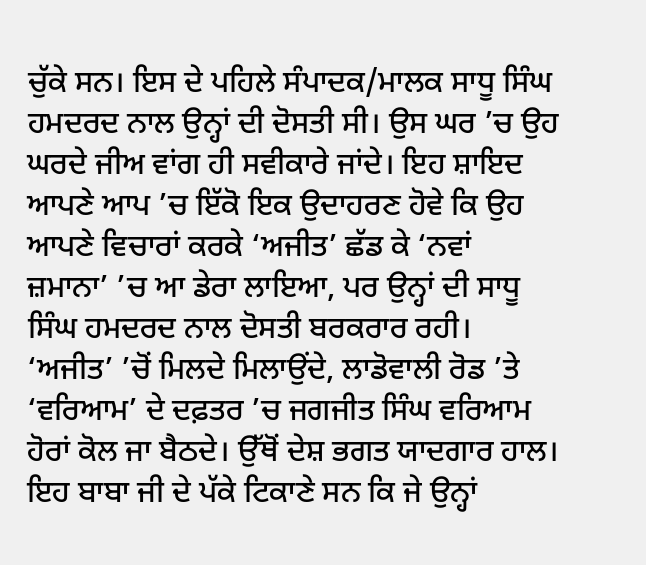ਚੁੱਕੇ ਸਨ। ਇਸ ਦੇ ਪਹਿਲੇ ਸੰਪਾਦਕ/ਮਾਲਕ ਸਾਧੂ ਸਿੰਘ ਹਮਦਰਦ ਨਾਲ ਉਨ੍ਹਾਂ ਦੀ ਦੋਸਤੀ ਸੀ। ਉਸ ਘਰ ’ਚ ਉਹ ਘਰਦੇ ਜੀਅ ਵਾਂਗ ਹੀ ਸਵੀਕਾਰੇ ਜਾਂਦੇ। ਇਹ ਸ਼ਾਇਦ ਆਪਣੇ ਆਪ ’ਚ ਇੱਕੋ ਇਕ ਉਦਾਹਰਣ ਹੋਵੇ ਕਿ ਉਹ ਆਪਣੇ ਵਿਚਾਰਾਂ ਕਰਕੇ ‘ਅਜੀਤ’ ਛੱਡ ਕੇ ‘ਨਵਾਂ ਜ਼ਮਾਨਾ’ ’ਚ ਆ ਡੇਰਾ ਲਾਇਆ, ਪਰ ਉਨ੍ਹਾਂ ਦੀ ਸਾਧੂ ਸਿੰਘ ਹਮਦਰਦ ਨਾਲ ਦੋਸਤੀ ਬਰਕਰਾਰ ਰਹੀ। ‘ਅਜੀਤ’ ’ਚੋਂ ਮਿਲਦੇ ਮਿਲਾਉਂਦੇ, ਲਾਡੋਵਾਲੀ ਰੋਡ ’ਤੇ ‘ਵਰਿਆਮ’ ਦੇ ਦਫ਼ਤਰ ’ਚ ਜਗਜੀਤ ਸਿੰਘ ਵਰਿਆਮ ਹੋਰਾਂ ਕੋਲ ਜਾ ਬੈਠਦੇ। ਉੱਥੋਂ ਦੇਸ਼ ਭਗਤ ਯਾਦਗਾਰ ਹਾਲ। ਇਹ ਬਾਬਾ ਜੀ ਦੇ ਪੱਕੇ ਟਿਕਾਣੇ ਸਨ ਕਿ ਜੇ ਉਨ੍ਹਾਂ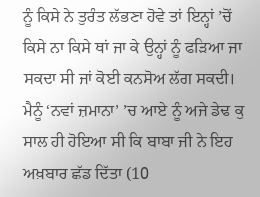ਨੂੰ ਕਿਸੇ ਨੇ ਤੁਰੰਤ ਲੱਭਣਾ ਹੋਵੇ ਤਾਂ ਇਨ੍ਹਾਂ ’ਚੋਂ ਕਿਸੇ ਨਾ ਕਿਸੇ ਥਾਂ ਜਾ ਕੇ ਉਨ੍ਹਾਂ ਨੂੰ ਫੜਿਆ ਜਾ ਸਕਦਾ ਸੀ ਜਾਂ ਕੋਈ ਕਨਸੋਅ ਲੱਗ ਸਕਦੀ।
ਮੈਨੂੰ ‘ਨਵਾਂ ਜ਼ਮਾਨਾ’ ’ਚ ਆਏ ਨੂੰ ਅਜੇ ਡੇਢ ਕੁ ਸਾਲ ਹੀ ਹੋਇਆ ਸੀ ਕਿ ਬਾਬਾ ਜੀ ਨੇ ਇਹ ਅਖ਼ਬਾਰ ਛੱਡ ਦਿੱਤਾ (10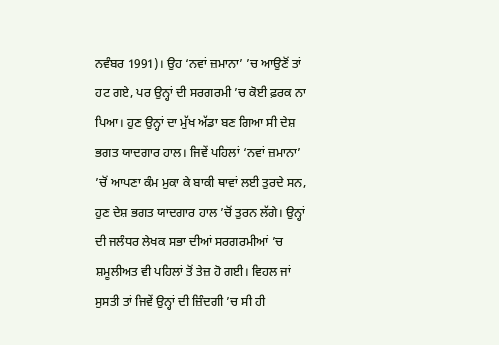ਨਵੰਬਰ 1991)। ਉਹ ‘ਨਵਾਂ ਜ਼ਮਾਨਾ’ ’ਚ ਆਉਣੋਂ ਤਾਂ ਹਟ ਗਏ, ਪਰ ਉਨ੍ਹਾਂ ਦੀ ਸਰਗਰਮੀ ’ਚ ਕੋਈ ਫ਼ਰਕ ਨਾ ਪਿਆ। ਹੁਣ ਉਨ੍ਹਾਂ ਦਾ ਮੁੱਖ ਅੱਡਾ ਬਣ ਗਿਆ ਸੀ ਦੇਸ਼ ਭਗਤ ਯਾਦਗਾਰ ਹਾਲ। ਜਿਵੇਂ ਪਹਿਲਾਂ ‘ਨਵਾਂ ਜ਼ਮਾਨਾ’ ’ਚੋਂ ਆਪਣਾ ਕੰਮ ਮੁਕਾ ਕੇ ਬਾਕੀ ਥਾਵਾਂ ਲਈ ਤੁਰਦੇ ਸਨ, ਹੁਣ ਦੇਸ਼ ਭਗਤ ਯਾਦਗਾਰ ਹਾਲ ’ਚੋਂ ਤੁਰਨ ਲੱਗੇ। ਉਨ੍ਹਾਂ ਦੀ ਜਲੰਧਰ ਲੇਖਕ ਸਭਾ ਦੀਆਂ ਸਰਗਰਮੀਆਂ ’ਚ ਸ਼ਮੂਲੀਅਤ ਵੀ ਪਹਿਲਾਂ ਤੋਂ ਤੇਜ਼ ਹੋ ਗਈ। ਵਿਹਲ ਜਾਂ ਸੁਸਤੀ ਤਾਂ ਜਿਵੇਂ ਉਨ੍ਹਾਂ ਦੀ ਜ਼ਿੰਦਗੀ ’ਚ ਸੀ ਹੀ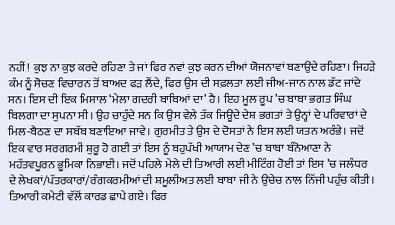ਨਹੀਂ! ਕੁਝ ਨਾ ਕੁਝ ਕਰਦੇ ਰਹਿਣਾ ਤੇ ਜਾਂ ਫਿਰ ਨਵਾਂ ਕੁਝ ਕਰਨ ਦੀਆਂ ਯੋਜਨਾਵਾਂ ਬਣਾਉਂਦੇ ਰਹਿਣਾ। ਜਿਹੜੇ ਕੰਮ ਨੂੰ ਸੋਚਣ ਵਿਚਾਰਨ ਤੋਂ ਬਾਅਦ ਫੜ ਲੈਂਦੇ, ਫਿਰ ਉਸ ਦੀ ਸਫ਼ਲਤਾ ਲਈ ਜੀਅ-ਜਾਨ ਨਾਲ ਡੱਟ ਜਾਂਦੇ ਸਨ। ਇਸ ਦੀ ਇਕ ਮਿਸਾਲ ‘ਮੇਲਾ ਗਦਰੀ ਬਾਬਿਆਂ ਦਾ’ ਹੈ। ਇਹ ਮੂਲ ਰੂਪ ’ਚ ਬਾਬਾ ਭਗਤ ਸਿੰਘ ਬਿਲਗਾ ਦਾ ਸੁਪਨਾ ਸੀ। ਉਹ ਚਾਹੁੰਦੇ ਸਨ ਕਿ ਉਸ ਵੇਲੇ ਤੱਕ ਜਿਊਂਦੇ ਦੇਸ਼ ਭਗਤਾਂ ਤੇ ਉਨ੍ਹਾਂ ਦੇ ਪਰਿਵਾਰਾਂ ਦੇ ਮਿਲ-ਬੈਠਣ ਦਾ ਸਬੱਬ ਬਣਾਇਆ ਜਾਵੇ। ਗੁਰਮੀਤ ਤੇ ਉਸ ਦੇ ਦੋਸਤਾਂ ਨੇ ਇਸ ਲਈ ਯਤਨ ਅਰੰਭੇ। ਜਦੋਂ ਇਕ ਵਾਰ ਸਰਗਰਮੀ ਸ਼ੁਰੂ ਹੋ ਗਈ ਤਾਂ ਇਸ ਨੂੰ ਬਹੁਪੱਖੀ ਆਯਾਮ ਦੇਣ ’ਚ ਬਾਬਾ ਬੰਨੋਆਣਾ ਨੇ ਮਹੱਤਵਪੂਰਨ ਭੂਮਿਕਾ ਨਿਭਾਈ। ਜਦੋਂ ਪਹਿਲੇ ਮੇਲੇ ਦੀ ਤਿਆਰੀ ਲਈ ਮੀਟਿੰਗ ਹੋਈ ਤਾਂ ਇਸ ’ਚ ਜਲੰਧਰ ਦੇ ਲੇਖਕਾਂ/ਪੱਤਰਕਾਰਾਂ/ਰੰਗਕਰਮੀਆਂ ਦੀ ਸ਼ਮੂਲੀਅਤ ਲਈ ਬਾਬਾ ਜੀ ਨੇ ਉਚੇਚ ਨਾਲ ਨਿੱਜੀ ਪਹੁੰਚ ਕੀਤੀ। ਤਿਆਰੀ ਕਮੇਟੀ ਵੱਲੋਂ ਕਾਰਡ ਛਾਪੇ ਗਏ। ਫਿਰ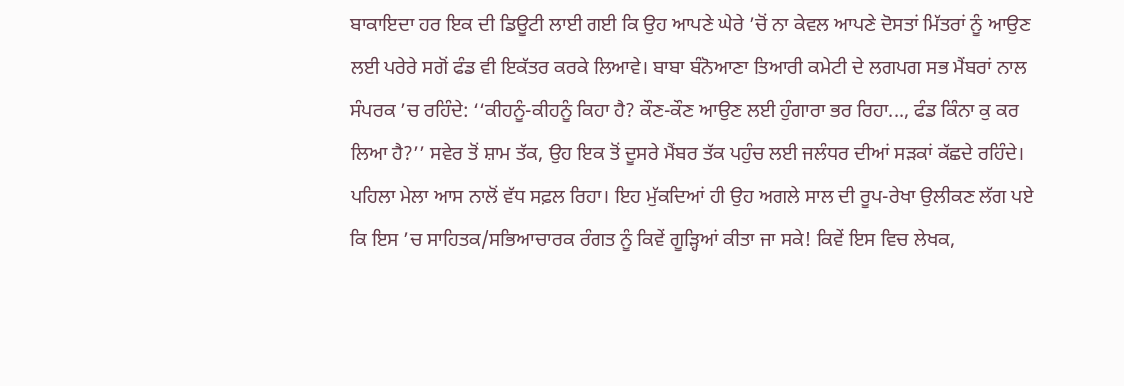ਬਾਕਾਇਦਾ ਹਰ ਇਕ ਦੀ ਡਿਊਟੀ ਲਾਈ ਗਈ ਕਿ ਉਹ ਆਪਣੇ ਘੇਰੇ ’ਚੋਂ ਨਾ ਕੇਵਲ ਆਪਣੇ ਦੋਸਤਾਂ ਮਿੱਤਰਾਂ ਨੂੰ ਆਉਣ ਲਈ ਪਰੇਰੇ ਸਗੋਂ ਫੰਡ ਵੀ ਇਕੱਤਰ ਕਰਕੇ ਲਿਆਵੇ। ਬਾਬਾ ਬੰਨੋਆਣਾ ਤਿਆਰੀ ਕਮੇਟੀ ਦੇ ਲਗਪਗ ਸਭ ਮੈਂਬਰਾਂ ਨਾਲ ਸੰਪਰਕ ’ਚ ਰਹਿੰਦੇ: ‘‘ਕੀਹਨੂੰ-ਕੀਹਨੂੰ ਕਿਹਾ ਹੈ? ਕੌਣ-ਕੌਣ ਆਉਣ ਲਈ ਹੁੰਗਾਰਾ ਭਰ ਰਿਹਾ..., ਫੰਡ ਕਿੰਨਾ ਕੁ ਕਰ ਲਿਆ ਹੈ?’’ ਸਵੇਰ ਤੋਂ ਸ਼ਾਮ ਤੱਕ, ਉਹ ਇਕ ਤੋਂ ਦੂਸਰੇ ਮੈਂਬਰ ਤੱਕ ਪਹੁੰਚ ਲਈ ਜਲੰਧਰ ਦੀਆਂ ਸੜਕਾਂ ਕੱਛਦੇ ਰਹਿੰਦੇ। ਪਹਿਲਾ ਮੇਲਾ ਆਸ ਨਾਲੋਂ ਵੱਧ ਸਫ਼ਲ ਰਿਹਾ। ਇਹ ਮੁੱਕਦਿਆਂ ਹੀ ਉਹ ਅਗਲੇ ਸਾਲ ਦੀ ਰੂਪ-ਰੇਖਾ ਉਲੀਕਣ ਲੱਗ ਪਏ ਕਿ ਇਸ ’ਚ ਸਾਹਿਤਕ/ਸਭਿਆਚਾਰਕ ਰੰਗਤ ਨੂੰ ਕਿਵੇਂ ਗੂੜ੍ਹਿਆਂ ਕੀਤਾ ਜਾ ਸਕੇ! ਕਿਵੇਂ ਇਸ ਵਿਚ ਲੇਖਕ,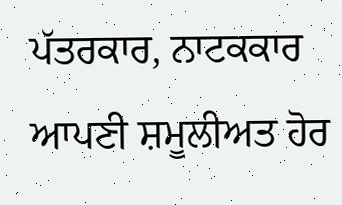ਪੱਤਰਕਾਰ, ਨਾਟਕਕਾਰ ਆਪਣੀ ਸ਼ਮੂਲੀਅਤ ਹੋਰ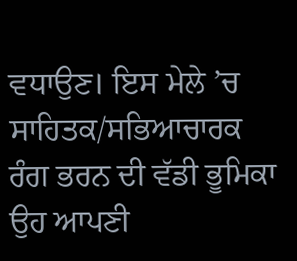ਵਧਾਉਣ। ਇਸ ਮੇਲੇ ’ਚ ਸਾਹਿਤਕ/ਸਭਿਆਚਾਰਕ ਰੰਗ ਭਰਨ ਦੀ ਵੱਡੀ ਭੂਮਿਕਾ ਉਹ ਆਪਣੀ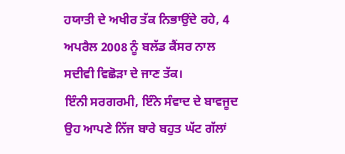ਹਯਾਤੀ ਦੇ ਅਖੀਰ ਤੱਕ ਨਿਭਾਉਂਦੇ ਰਹੇ, 4 ਅਪਰੈਲ 2008 ਨੂੰ ਬਲੱਡ ਕੈਂਸਰ ਨਾਲ ਸਦੀਵੀ ਵਿਛੋੜਾ ਦੇ ਜਾਣ ਤੱਕ।
ਇੰਨੀ ਸਰਗਰਮੀ, ਇੰਨੇ ਸੰਵਾਦ ਦੇ ਬਾਵਜੂਦ ਉਹ ਆਪਣੇ ਨਿੱਜ ਬਾਰੇ ਬਹੁਤ ਘੱਟ ਗੱਲਾਂ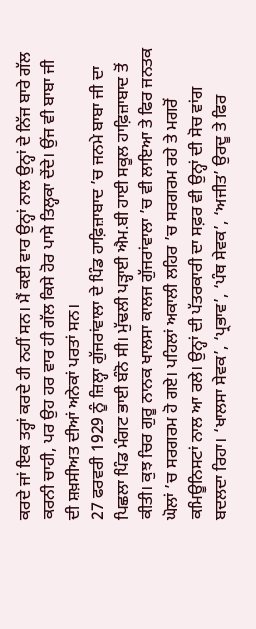ਕਰਦੇ ਜਾਂ ਇਕ ਤਰ੍ਹਾਂ ਕਰਦੇ ਹੀ ਨਹੀਂ ਸਨ। ਮੈਂ ਕਈ ਵਾਰ ਉਨ੍ਹਾਂ ਨਾਲ ਉਨ੍ਹਾਂ ਦੇ ਨਿੱਜ ਬਾਰੇ ਗੱਲ ਕਰਨੀ ਚਾਹੀ, ਪਰ ਉਹ ਹਰ ਵਾਰ ਹੀ ਗੱਲ ਕਿਸੇ ਹੋਰ ਪਾਸੇ ਤਿਲ੍ਹਕਾ ਦੇਂਦੇ। ਉਂਜ ਵੀ ਬਾਬਾ ਜੀ ਦੀ ਸ਼ਖ਼ਸੀਅਤ ਦੀਆਂ ਅਨੇਕਾਂ ਪਰਤਾਂ ਸਨ।
27 ਫਰਵਰੀ 1929 ਨੂੰ ਜ਼ਿਲ੍ਹਾ ਗੁੱਜਰਾਂਵਾਲਾ ਦੇ ਪਿੰਡ ਹਾਫ਼ਿਜ਼ਾਬਾਦ ’ਚ ਜਨਮੇ ਬਾਬਾ ਜੀ ਦਾ ਪਿਛਲਾ ਪਿੰਡ ਮੰਗਟ ਭਾਈ ਬੰਨੋ ਸੀ। ਮੁੱਢਲੀ ਪੜ੍ਹਾਈ ਐਮ.ਬੀ ਹਾਈ ਸਕੂਲ ਹਾਫ਼ਿਜ਼ਾਬਾਦ ਤੋਂ ਕੀਤੀ। ਕੁਝ ਚਿਰ ਗੁਰੂ ਨਾਨਕ ਖਾਲਸਾ ਕਾਲਜ ਗੁੱਜਰਾਂਵਾਲਾ ’ਚ ਵੀ ਲਾਇਆ ਤੇ ਫਿਰ ਜਨਤਕ ਘੋਲਾਂ ’ਚ ਸਰਗਰਮ ਹੋ ਗਏ। ਪਹਿਲਾਂ ਅਕਾਲੀ ਲਹਿਰ ’ਚ ਸਰਗਰਮ ਰਹੇ ਤੇ ਮਗਰੋਂ ਕਮਿਊਨਿਸਟਾਂ ਨਾਲ ਆ ਰਲੇ। ਉਨ੍ਹਾਂ ਦੀ ਪੱਤਰਕਾਰੀ ਦਾ ਸਫ਼ਰ ਵੀ ਉਨ੍ਹਾਂ ਦੀ ਸੋਚ ਵਾਂਗ ਬਦਲਦਾ ਰਿਹਾ। ‘ਖਾਲਸਾ ਸੇਵਕ’, ‘ਪ੍ਰਭਾਵ’, ‘ਪੰਥ ਸੇਵਕ’, ‘ਅਜੀਤ’ ਉਰਦੂ ਤੇ ਫਿਰ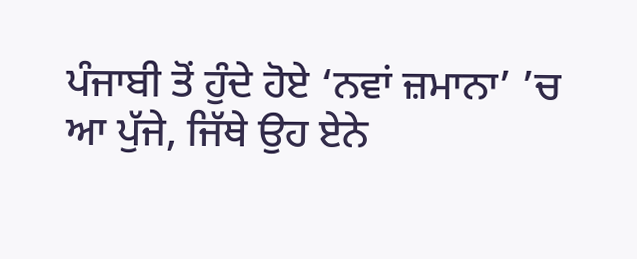ਪੰਜਾਬੀ ਤੋਂ ਹੁੰਦੇ ਹੋਏ ‘ਨਵਾਂ ਜ਼ਮਾਨਾ’ ’ਚ ਆ ਪੁੱਜੇ, ਜਿੱਥੇ ਉਹ ਏਨੇ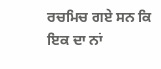ਰਚਮਿਚ ਗਏ ਸਨ ਕਿ ਇਕ ਦਾ ਨਾਂ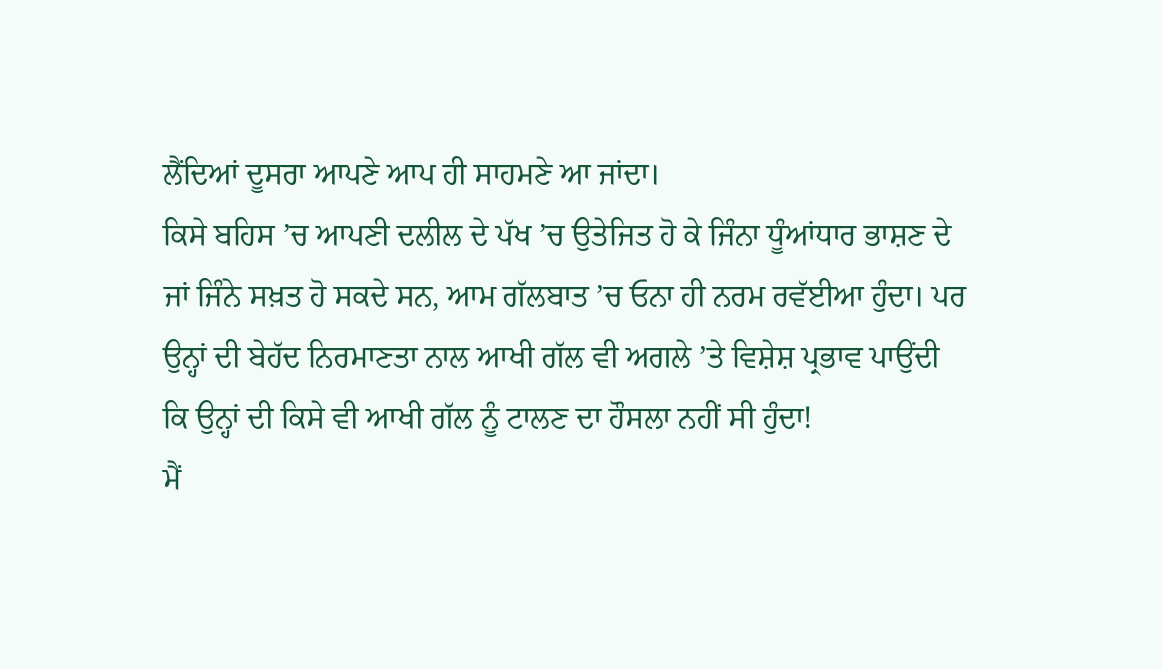ਲੈਂਦਿਆਂ ਦੂਸਰਾ ਆਪਣੇ ਆਪ ਹੀ ਸਾਹਮਣੇ ਆ ਜਾਂਦਾ।
ਕਿਸੇ ਬਹਿਸ ’ਚ ਆਪਣੀ ਦਲੀਲ ਦੇ ਪੱਖ ’ਚ ਉਤੇਜਿਤ ਹੋ ਕੇ ਜਿੰਨਾ ਧੂੰਆਂਧਾਰ ਭਾਸ਼ਣ ਦੇ ਜਾਂ ਜਿੰਨੇ ਸਖ਼ਤ ਹੋ ਸਕਦੇ ਸਨ, ਆਮ ਗੱਲਬਾਤ ’ਚ ਓਨਾ ਹੀ ਨਰਮ ਰਵੱਈਆ ਹੁੰਦਾ। ਪਰ ਉਨ੍ਹਾਂ ਦੀ ਬੇਹੱਦ ਨਿਰਮਾਣਤਾ ਨਾਲ ਆਖੀ ਗੱਲ ਵੀ ਅਗਲੇ ’ਤੇ ਵਿਸ਼ੇਸ਼ ਪ੍ਰਭਾਵ ਪਾਉਂਦੀ ਕਿ ਉਨ੍ਹਾਂ ਦੀ ਕਿਸੇ ਵੀ ਆਖੀ ਗੱਲ ਨੂੰ ਟਾਲਣ ਦਾ ਹੌਸਲਾ ਨਹੀਂ ਸੀ ਹੁੰਦਾ!
ਮੈਂ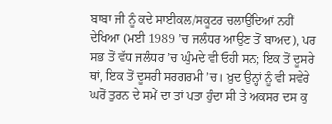ਬਾਬਾ ਜੀ ਨੂੰ ਕਦੇ ਸਾਈਕਲ/ਸਕੂਟਰ ਚਲਾਉਂਦਿਆਂ ਨਹੀਂ ਦੇਖਿਆ (ਮਈ 1989 ’ਚ ਜਲੰਧਰ ਆਉਣ ਤੋਂ ਬਾਅਦ), ਪਰ ਸਭ ਤੋਂ ਵੱਧ ਜਲੰਧਰ ’ਚ ਘੁੰਮਦੇ ਵੀ ਓਹੀ ਸਨ; ਇਕ ਤੋਂ ਦੂਸਰੇ ਥਾਂ, ਇਕ ਤੋਂ ਦੂਸਰੀ ਸਰਗਰਮੀ ’ਚ। ਖ਼ੁਦ ਉਨ੍ਹਾਂ ਨੂੰ ਵੀ ਸਵੇਰੇ ਘਰੋਂ ਤੁਰਨ ਦੇ ਸਮੇਂ ਦਾ ਤਾਂ ਪਤਾ ਹੁੰਦਾ ਸੀ ਤੇ ਅਕਸਰ ਦਸ ਕੁ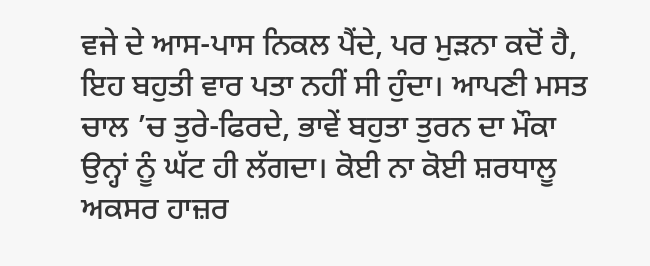ਵਜੇ ਦੇ ਆਸ-ਪਾਸ ਨਿਕਲ ਪੈਂਦੇ, ਪਰ ਮੁੜਨਾ ਕਦੋਂ ਹੈ, ਇਹ ਬਹੁਤੀ ਵਾਰ ਪਤਾ ਨਹੀਂ ਸੀ ਹੁੰਦਾ। ਆਪਣੀ ਮਸਤ ਚਾਲ ’ਚ ਤੁਰੇ-ਫਿਰਦੇ, ਭਾਵੇਂ ਬਹੁਤਾ ਤੁਰਨ ਦਾ ਮੌਕਾ ਉਨ੍ਹਾਂ ਨੂੰ ਘੱਟ ਹੀ ਲੱਗਦਾ। ਕੋਈ ਨਾ ਕੋਈ ਸ਼ਰਧਾਲੂ ਅਕਸਰ ਹਾਜ਼ਰ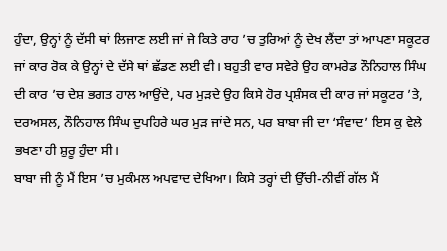ਹੁੰਦਾ, ਉਨ੍ਹਾਂ ਨੂੰ ਦੱਸੀ ਥਾਂ ਲਿਜਾਣ ਲਈ ਜਾਂ ਜੇ ਕਿਤੇ ਰਾਹ ’ਚ ਤੁਰਿਆਂ ਨੂੰ ਦੇਖ ਲੈਂਦਾ ਤਾਂ ਆਪਣਾ ਸਕੂਟਰ ਜਾਂ ਕਾਰ ਰੋਕ ਕੇ ਉਨ੍ਹਾਂ ਦੇ ਦੱਸੇ ਥਾਂ ਛੱਡਣ ਲਈ ਵੀ। ਬਹੁਤੀ ਵਾਰ ਸਵੇਰੇ ਉਹ ਕਾਮਰੇਡ ਨੌਨਿਹਾਲ ਸਿੰਘ ਦੀ ਕਾਰ ’ਚ ਦੇਸ਼ ਭਗਤ ਹਾਲ ਆਉਂਦੇ, ਪਰ ਮੁੜਦੇ ਉਹ ਕਿਸੇ ਹੋਰ ਪ੍ਰਸ਼ੰਸਕ ਦੀ ਕਾਰ ਜਾਂ ਸਕੂਟਰ ’ਤੇ, ਦਰਅਸਲ, ਨੌਨਿਹਾਲ ਸਿੰਘ ਦੁਪਹਿਰੇ ਘਰ ਮੁੜ ਜਾਂਦੇ ਸਨ, ਪਰ ਬਾਬਾ ਜੀ ਦਾ ‘ਸੰਵਾਦ’ ਇਸ ਕੁ ਵੇਲੇ ਭਖਣਾ ਹੀ ਸ਼ੁਰੂ ਹੁੰਦਾ ਸੀ।
ਬਾਬਾ ਜੀ ਨੂੰ ਮੈਂ ਇਸ ’ਚ ਮੁਕੰਮਲ ਅਪਵਾਦ ਦੇਖਿਆ। ਕਿਸੇ ਤਰ੍ਹਾਂ ਦੀ ਉੱਚੀ-ਨੀਵੀਂ ਗੱਲ ਮੈਂ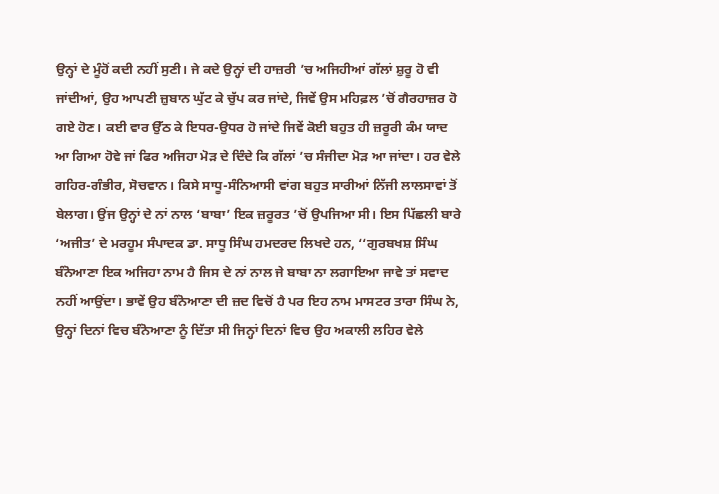ਉਨ੍ਹਾਂ ਦੇ ਮੂੰਹੋਂ ਕਦੀ ਨਹੀਂ ਸੁਣੀ। ਜੇ ਕਦੇ ਉਨ੍ਹਾਂ ਦੀ ਹਾਜ਼ਰੀ ’ਚ ਅਜਿਹੀਆਂ ਗੱਲਾਂ ਸ਼ੁਰੂ ਹੋ ਵੀ ਜਾਂਦੀਆਂ, ਉਹ ਆਪਣੀ ਜ਼ੁਬਾਨ ਘੁੱਟ ਕੇ ਚੁੱਪ ਕਰ ਜਾਂਦੇ, ਜਿਵੇਂ ਉਸ ਮਹਿਫ਼ਲ ’ਚੋਂ ਗੈਰਹਾਜ਼ਰ ਹੋ ਗਏ ਹੋਣ। ਕਈ ਵਾਰ ਉੱਠ ਕੇ ਇਧਰ-ਉਧਰ ਹੋ ਜਾਂਦੇ ਜਿਵੇਂ ਕੋਈ ਬਹੁਤ ਹੀ ਜ਼ਰੂਰੀ ਕੰਮ ਯਾਦ ਆ ਗਿਆ ਹੋਵੇ ਜਾਂ ਫਿਰ ਅਜਿਹਾ ਮੋੜ ਦੇ ਦਿੰਦੇ ਕਿ ਗੱਲਾਂ ’ਚ ਸੰਜੀਦਾ ਮੋੜ ਆ ਜਾਂਦਾ। ਹਰ ਵੇਲੇ ਗਹਿਰ-ਗੰਭੀਰ, ਸੋਚਵਾਨ। ਕਿਸੇ ਸਾਧੂ-ਸੰਨਿਆਸੀ ਵਾਂਗ ਬਹੁਤ ਸਾਰੀਆਂ ਨਿੱਜੀ ਲਾਲਸਾਵਾਂ ਤੋਂ ਬੇਲਾਗ। ਉਂਜ ਉਨ੍ਹਾਂ ਦੇ ਨਾਂ ਨਾਲ ‘ਬਾਬਾ’ ਇਕ ਜ਼ਰੂਰਤ ’ਚੋਂ ਉਪਜਿਆ ਸੀ। ਇਸ ਪਿੱਛਲੀ ਬਾਰੇ ‘ਅਜੀਤ’ ਦੇ ਮਰਹੂਮ ਸੰਪਾਦਕ ਡਾ. ਸਾਧੂ ਸਿੰਘ ਹਮਦਰਦ ਲਿਖਦੇ ਹਨ, ‘‘ਗੁਰਬਖਸ਼ ਸਿੰਘ ਬੰਨੋਆਣਾ ਇਕ ਅਜਿਹਾ ਨਾਮ ਹੈ ਜਿਸ ਦੇ ਨਾਂ ਨਾਲ ਜੇ ਬਾਬਾ ਨਾ ਲਗਾਇਆ ਜਾਵੇ ਤਾਂ ਸਵਾਦ ਨਹੀਂ ਆਉਂਦਾ। ਭਾਵੇਂ ਉਹ ਬੰਨੋਆਣਾ ਦੀ ਜ਼ਦ ਵਿਚੋਂ ਹੈ ਪਰ ਇਹ ਨਾਮ ਮਾਸਟਰ ਤਾਰਾ ਸਿੰਘ ਨੇ, ਉਨ੍ਹਾਂ ਦਿਨਾਂ ਵਿਚ ਬੰਨੋਆਣਾ ਨੂੰ ਦਿੱਤਾ ਸੀ ਜਿਨ੍ਹਾਂ ਦਿਨਾਂ ਵਿਚ ਉਹ ਅਕਾਲੀ ਲਹਿਰ ਵੇਲੇ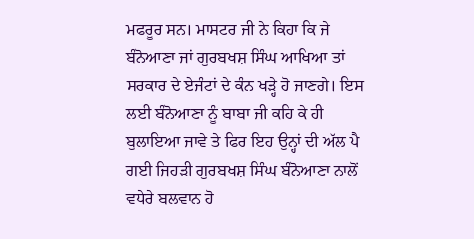ਮਫਰੂਰ ਸਨ। ਮਾਸਟਰ ਜੀ ਨੇ ਕਿਹਾ ਕਿ ਜੇ ਬੰਨੋਆਣਾ ਜਾਂ ਗੁਰਬਖਸ਼ ਸਿੰਘ ਆਖਿਆ ਤਾਂ ਸਰਕਾਰ ਦੇ ਏਜੰਟਾਂ ਦੇ ਕੰਨ ਖੜ੍ਹੇ ਹੋ ਜਾਣਗੇ। ਇਸ ਲਈ ਬੰਨੋਆਣਾ ਨੂੰ ਬਾਬਾ ਜੀ ਕਹਿ ਕੇ ਹੀ ਬੁਲਾਇਆ ਜਾਵੇ ਤੇ ਫਿਰ ਇਹ ਉਨ੍ਹਾਂ ਦੀ ਅੱਲ ਪੈ ਗਈ ਜਿਹੜੀ ਗੁਰਬਖਸ਼ ਸਿੰਘ ਬੰਨੋਆਣਾ ਨਾਲੋਂ ਵਧੇਰੇ ਬਲਵਾਨ ਹੋ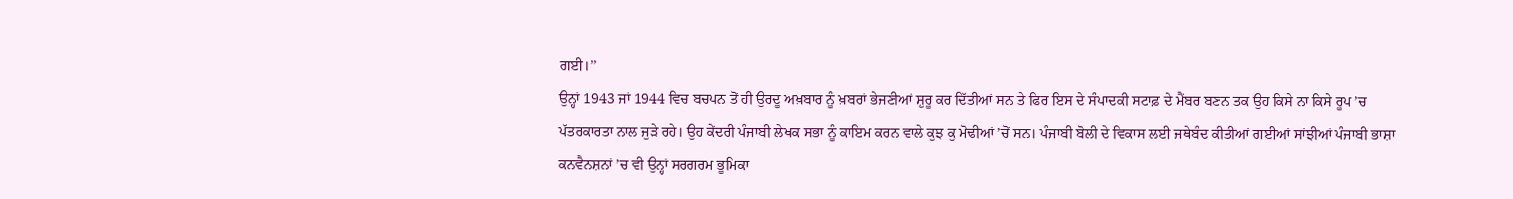ਗਈ।’’
ਉਨ੍ਹਾਂ 1943 ਜਾਂ 1944 ਵਿਚ ਬਚਪਨ ਤੋਂ ਹੀ ਉਰਦੂ ਅਖ਼ਬਾਰ ਨੂੰ ਖ਼ਬਰਾਂ ਭੇਜਣੀਆਂ ਸ਼ੁਰੂ ਕਰ ਦਿੱਤੀਆਂ ਸਨ ਤੇ ਫਿਰ ਇਸ ਦੇ ਸੰਪਾਦਕੀ ਸਟਾਫ਼ ਦੇ ਮੈਂਬਰ ਬਣਨ ਤਕ ਉਹ ਕਿਸੇ ਨਾ ਕਿਸੇ ਰੂਪ ’ਚ ਪੱਤਰਕਾਰਤਾ ਨਾਲ ਜੁੜੇ ਰਹੇ। ਉਹ ਕੇਂਦਰੀ ਪੰਜਾਬੀ ਲੇਖਕ ਸਭਾ ਨੂੰ ਕਾਇਮ ਕਰਨ ਵਾਲੇ ਕੁਝ ਕੁ ਮੋਢੀਆਂ ’ਚੋਂ ਸਨ। ਪੰਜਾਬੀ ਬੋਲੀ ਦੇ ਵਿਕਾਸ ਲਈ ਜਥੇਬੰਦ ਕੀਤੀਆਂ ਗਈਆਂ ਸਾਂਝੀਆਂ ਪੰਜਾਬੀ ਭਾਸ਼ਾ ਕਨਵੈਨਸ਼ਨਾਂ ’ਚ ਵੀ ਉਨ੍ਹਾਂ ਸਰਗਰਮ ਭੂਮਿਕਾ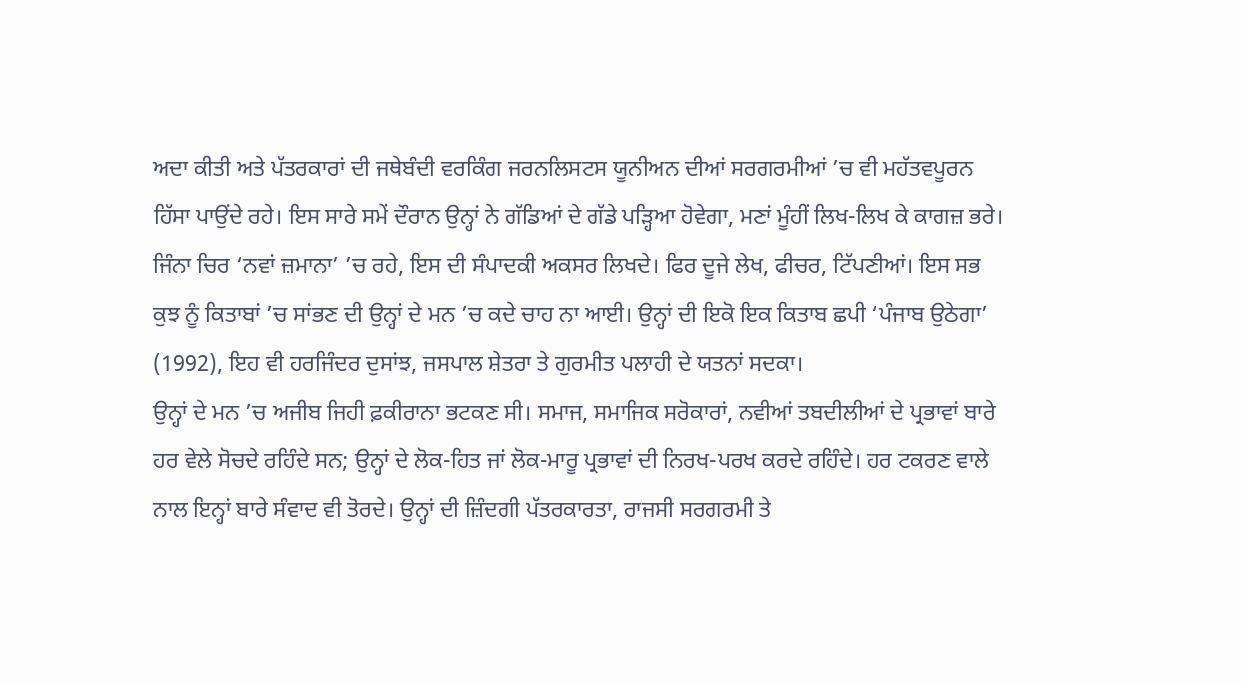ਅਦਾ ਕੀਤੀ ਅਤੇ ਪੱਤਰਕਾਰਾਂ ਦੀ ਜਥੇਬੰਦੀ ਵਰਕਿੰਗ ਜਰਨਲਿਸਟਸ ਯੂਨੀਅਨ ਦੀਆਂ ਸਰਗਰਮੀਆਂ ’ਚ ਵੀ ਮਹੱਤਵਪੂਰਨ ਹਿੱਸਾ ਪਾਉਂਦੇ ਰਹੇ। ਇਸ ਸਾਰੇ ਸਮੇਂ ਦੌਰਾਨ ਉਨ੍ਹਾਂ ਨੇ ਗੱਡਿਆਂ ਦੇ ਗੱਡੇ ਪੜ੍ਹਿਆ ਹੋਵੇਗਾ, ਮਣਾਂ ਮੂੰਹੀਂ ਲਿਖ-ਲਿਖ ਕੇ ਕਾਗਜ਼ ਭਰੇ। ਜਿੰਨਾ ਚਿਰ ‘ਨਵਾਂ ਜ਼ਮਾਨਾ’ ’ਚ ਰਹੇ, ਇਸ ਦੀ ਸੰਪਾਦਕੀ ਅਕਸਰ ਲਿਖਦੇ। ਫਿਰ ਦੂਜੇ ਲੇਖ, ਫੀਚਰ, ਟਿੱਪਣੀਆਂ। ਇਸ ਸਭ ਕੁਝ ਨੂੰ ਕਿਤਾਬਾਂ ’ਚ ਸਾਂਭਣ ਦੀ ਉਨ੍ਹਾਂ ਦੇ ਮਨ ’ਚ ਕਦੇ ਚਾਹ ਨਾ ਆਈ। ਉਨ੍ਹਾਂ ਦੀ ਇਕੋ ਇਕ ਕਿਤਾਬ ਛਪੀ ‘ਪੰਜਾਬ ਉਠੇਗਾ’ (1992), ਇਹ ਵੀ ਹਰਜਿੰਦਰ ਦੁਸਾਂਝ, ਜਸਪਾਲ ਸ਼ੇਤਰਾ ਤੇ ਗੁਰਮੀਤ ਪਲਾਹੀ ਦੇ ਯਤਨਾਂ ਸਦਕਾ।
ਉਨ੍ਹਾਂ ਦੇ ਮਨ ’ਚ ਅਜੀਬ ਜਿਹੀ ਫ਼ਕੀਰਾਨਾ ਭਟਕਣ ਸੀ। ਸਮਾਜ, ਸਮਾਜਿਕ ਸਰੋਕਾਰਾਂ, ਨਵੀਆਂ ਤਬਦੀਲੀਆਂ ਦੇ ਪ੍ਰਭਾਵਾਂ ਬਾਰੇ ਹਰ ਵੇਲੇ ਸੋਚਦੇ ਰਹਿੰਦੇ ਸਨ; ਉਨ੍ਹਾਂ ਦੇ ਲੋਕ-ਹਿਤ ਜਾਂ ਲੋਕ-ਮਾਰੂ ਪ੍ਰਭਾਵਾਂ ਦੀ ਨਿਰਖ-ਪਰਖ ਕਰਦੇ ਰਹਿੰਦੇ। ਹਰ ਟਕਰਣ ਵਾਲੇ ਨਾਲ ਇਨ੍ਹਾਂ ਬਾਰੇ ਸੰਵਾਦ ਵੀ ਤੋਰਦੇ। ਉਨ੍ਹਾਂ ਦੀ ਜ਼ਿੰਦਗੀ ਪੱਤਰਕਾਰਤਾ, ਰਾਜਸੀ ਸਰਗਰਮੀ ਤੇ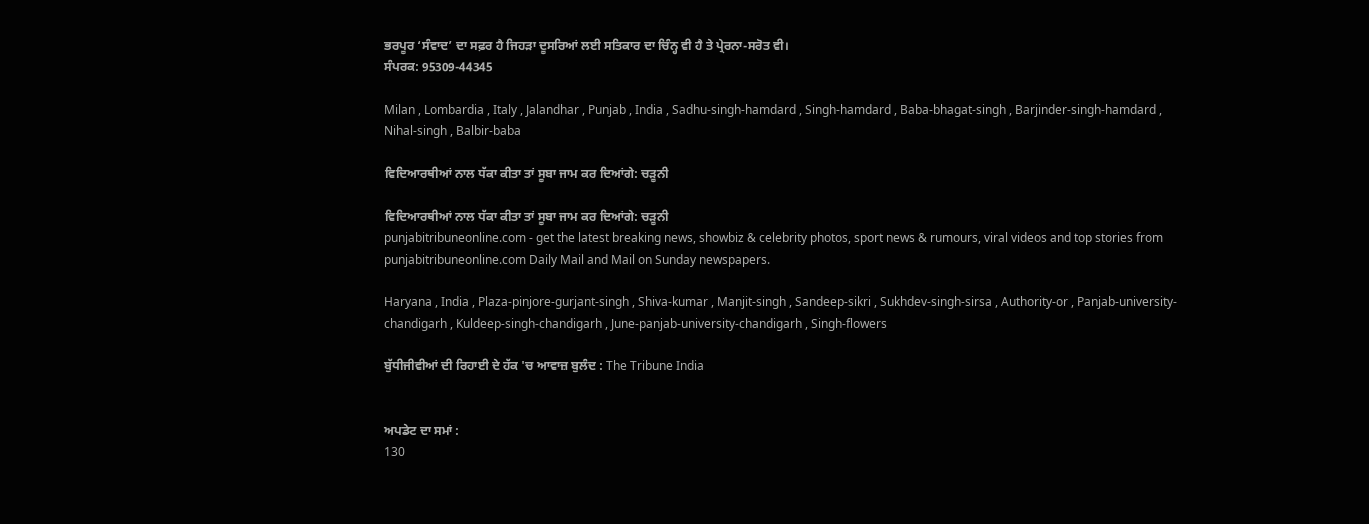ਭਰਪੂਰ ‘ਸੰਵਾਦ’ ਦਾ ਸਫ਼ਰ ਹੈ ਜਿਹੜਾ ਦੂਸਰਿਆਂ ਲਈ ਸਤਿਕਾਰ ਦਾ ਚਿੰਨ੍ਹ ਵੀ ਹੈ ਤੇ ਪ੍ਰੇਰਨਾ-ਸਰੋਤ ਵੀ।
ਸੰਪਰਕ: 95309-44345

Milan , Lombardia , Italy , Jalandhar , Punjab , India , Sadhu-singh-hamdard , Singh-hamdard , Baba-bhagat-singh , Barjinder-singh-hamdard , Nihal-singh , Balbir-baba

ਵਿਦਿਆਰਥੀਆਂ ਨਾਲ ਧੱਕਾ ਕੀਤਾ ਤਾਂ ਸੂਬਾ ਜਾਮ ਕਰ ਦਿਆਂਗੇ: ਚੜੂਨੀ

ਵਿਦਿਆਰਥੀਆਂ ਨਾਲ ਧੱਕਾ ਕੀਤਾ ਤਾਂ ਸੂਬਾ ਜਾਮ ਕਰ ਦਿਆਂਗੇ: ਚੜੂਨੀ
punjabitribuneonline.com - get the latest breaking news, showbiz & celebrity photos, sport news & rumours, viral videos and top stories from punjabitribuneonline.com Daily Mail and Mail on Sunday newspapers.

Haryana , India , Plaza-pinjore-gurjant-singh , Shiva-kumar , Manjit-singh , Sandeep-sikri , Sukhdev-singh-sirsa , Authority-or , Panjab-university-chandigarh , Kuldeep-singh-chandigarh , June-panjab-university-chandigarh , Singh-flowers

ਬੁੱਧੀਜੀਵੀਆਂ ਦੀ ਰਿਹਾਈ ਦੇ ਹੱਕ 'ਚ ਆਵਾਜ਼ ਬੁਲੰਦ : The Tribune India


ਅਪਡੇਟ ਦਾ ਸਮਾਂ :
130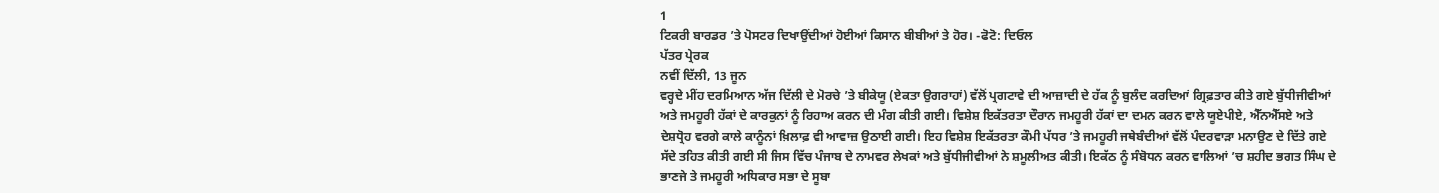1
ਟਿਕਰੀ ਬਾਰਡਰ ’ਤੇ ਪੋਸਟਰ ਦਿਖਾਉਂਦੀਆਂ ਹੋਈਆਂ ਕਿਸਾਨ ਬੀਬੀਆਂ ਤੇ ਹੋਰ। -ਫੋਟੋ: ਦਿਓਲ
ਪੱਤਰ ਪ੍ਰੇਰਕ
ਨਵੀਂ ਦਿੱਲੀ, 13 ਜੂਨ
ਵਰ੍ਹਦੇ ਮੀਂਹ ਦਰਮਿਆਨ ਅੱਜ ਦਿੱਲੀ ਦੇ ਮੋਰਚੇ ’ਤੇ ਬੀਕੇਯੂ (ਏਕਤਾ ਉਗਰਾਹਾਂ) ਵੱਲੋਂ ਪ੍ਰਗਟਾਵੇ ਦੀ ਆਜ਼ਾਦੀ ਦੇ ਹੱਕ ਨੂੰ ਬੁਲੰਦ ਕਰਦਿਆਂ ਗ੍ਰਿਫ਼ਤਾਰ ਕੀਤੇ ਗਏ ਬੁੱਧੀਜੀਵੀਆਂ ਅਤੇ ਜਮਹੂਰੀ ਹੱਕਾਂ ਦੇ ਕਾਰਕੁਨਾਂ ਨੂੰ ਰਿਹਾਅ ਕਰਨ ਦੀ ਮੰਗ ਕੀਤੀ ਗਈ। ਵਿਸ਼ੇਸ਼ ਇਕੱਤਰਤਾ ਦੌਰਾਨ ਜਮਹੂਰੀ ਹੱਕਾਂ ਦਾ ਦਮਨ ਕਰਨ ਵਾਲੇ ਯੂਏਪੀਏ, ਐੱਨਐੱਸਏ ਅਤੇ ਦੇਸ਼ਧ੍ਰੋਹ ਵਰਗੇ ਕਾਲੇ ਕਾਨੂੰਨਾਂ ਖ਼ਿਲਾਫ਼ ਵੀ ਆਵਾਜ਼ ਉਠਾਈ ਗਈ। ਇਹ ਵਿਸ਼ੇਸ਼ ਇਕੱਤਰਤਾ ਕੌਮੀ ਪੱਧਰ ’ਤੇ ਜਮਹੂਰੀ ਜਥੇਬੰਦੀਆਂ ਵੱਲੋਂ ਪੰਦਰਵਾੜਾ ਮਨਾਉਣ ਦੇ ਦਿੱਤੇ ਗਏ ਸੱਦੇ ਤਹਿਤ ਕੀਤੀ ਗਈ ਸੀ ਜਿਸ ਵਿੱਚ ਪੰਜਾਬ ਦੇ ਨਾਮਵਰ ਲੇਖਕਾਂ ਅਤੇ ਬੁੱਧੀਜੀਵੀਆਂ ਨੇ ਸ਼ਮੂਲੀਅਤ ਕੀਤੀ। ਇਕੱਠ ਨੂੰ ਸੰਬੋਧਨ ਕਰਨ ਵਾਲਿਆਂ ’ਚ ਸ਼ਹੀਦ ਭਗਤ ਸਿੰਘ ਦੇ ਭਾਣਜੇ ਤੇ ਜਮਹੂਰੀ ਅਧਿਕਾਰ ਸਭਾ ਦੇ ਸੂਬਾ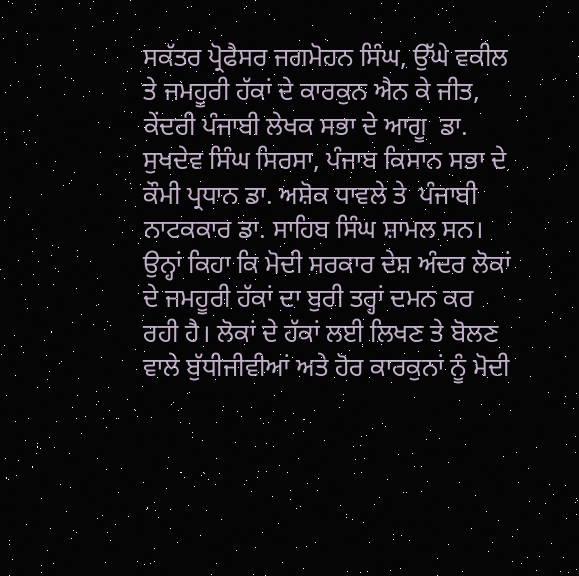ਸਕੱਤਰ ਪ੍ਰੋਫੈਸਰ ਜਗਮੋਹਨ ਸਿੰਘ, ਉੱਘੇ ਵਕੀਲ ਤੇ ਜਮਹੂਰੀ ਹੱਕਾਂ ਦੇ ਕਾਰਕੁਨ ਐਨ ਕੇ ਜੀਤ, ਕੇਂਦਰੀ ਪੰਜਾਬੀ ਲੇਖਕ ਸਭਾ ਦੇ ਆਗੂ  ਡਾ. ਸੁਖਦੇਵ ਸਿੰਘ ਸਿਰਸਾ, ਪੰਜਾਬ ਕਿਸਾਨ ਸਭਾ ਦੇ ਕੌਮੀ ਪ੍ਰਧਾਨ ਡਾ. ਅਸ਼ੋਕ ਧਾਵਲੇ ਤੇ  ਪੰਜਾਬੀ ਨਾਟਕਕਾਰ ਡਾ. ਸਾਹਿਬ ਸਿੰਘ ਸ਼ਾਮਲ ਸਨ। ਉਨ੍ਹਾਂ ਕਿਹਾ ਕਿ ਮੋਦੀ ਸਰਕਾਰ ਦੇਸ਼ ਅੰਦਰ ਲੋਕਾਂ ਦੇ ਜਮਹੂਰੀ ਹੱਕਾਂ ਦਾ ਬੁਰੀ ਤਰ੍ਹਾਂ ਦਮਨ ਕਰ ਰਹੀ ਹੈ। ਲੋਕਾਂ ਦੇ ਹੱਕਾਂ ਲਈ ਲਿਖਣ ਤੇ ਬੋਲਣ ਵਾਲੇ ਬੁੱਧੀਜੀਵੀਆਂ ਅਤੇ ਹੋਰ ਕਾਰਕੁਨਾਂ ਨੂੰ ਮੋਦੀ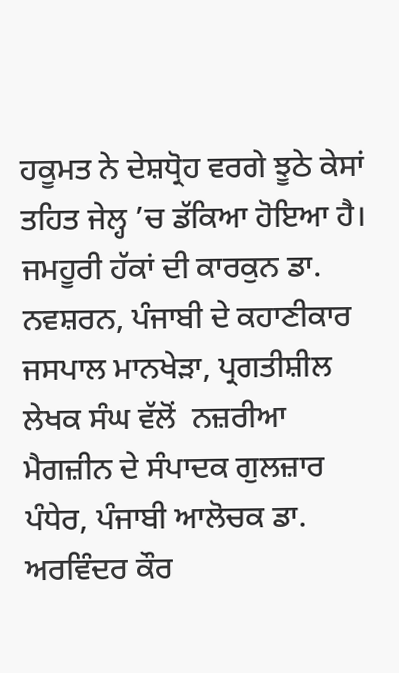ਹਕੂਮਤ ਨੇ ਦੇਸ਼ਧ੍ਰੋਹ ਵਰਗੇ ਝੂਠੇ ਕੇਸਾਂ ਤਹਿਤ ਜੇਲ੍ਹ ’ਚ ਡੱਕਿਆ ਹੋਇਆ ਹੈ। ਜਮਹੂਰੀ ਹੱਕਾਂ ਦੀ ਕਾਰਕੁਨ ਡਾ. ਨਵਸ਼ਰਨ, ਪੰਜਾਬੀ ਦੇ ਕਹਾਣੀਕਾਰ ਜਸਪਾਲ ਮਾਨਖੇੜਾ, ਪ੍ਰਗਤੀਸ਼ੀਲ ਲੇਖਕ ਸੰਘ ਵੱਲੋਂ  ਨਜ਼ਰੀਆ ਮੈਗਜ਼ੀਨ ਦੇ ਸੰਪਾਦਕ ਗੁਲਜ਼ਾਰ ਪੰਧੇਰ, ਪੰਜਾਬੀ ਆਲੋਚਕ ਡਾ. ਅਰਵਿੰਦਰ ਕੌਰ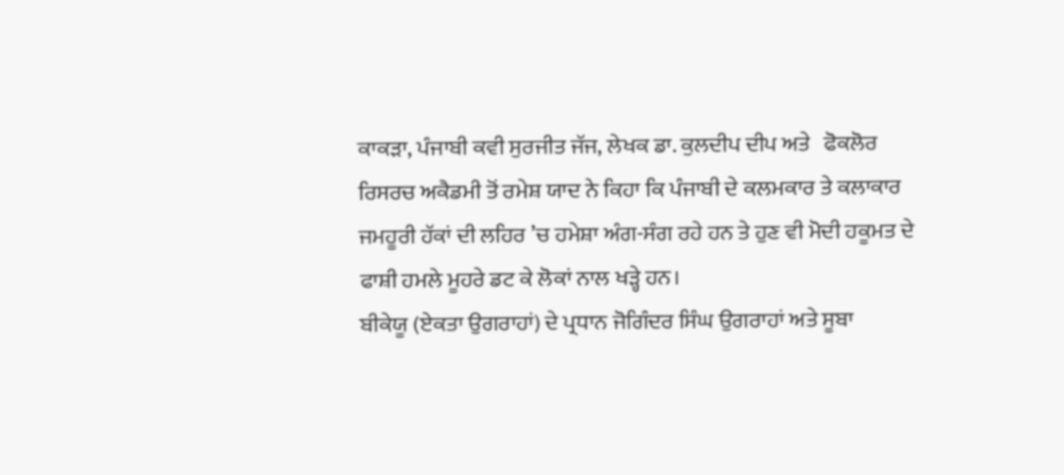ਕਾਕੜਾ, ਪੰਜਾਬੀ ਕਵੀ ਸੁਰਜੀਤ ਜੱਜ, ਲੇਖਕ ਡਾ. ਕੁਲਦੀਪ ਦੀਪ ਅਤੇ   ਫੋਕਲੋਰ ਰਿਸਰਚ ਅਕੈਡਮੀ ਤੋਂ ਰਮੇਸ਼ ਯਾਦ ਨੇ ਕਿਹਾ ਕਿ ਪੰਜਾਬੀ ਦੇ ਕਲਮਕਾਰ ਤੇ ਕਲਾਕਾਰ ਜਮਹੂਰੀ ਹੱਕਾਂ ਦੀ ਲਹਿਰ ’ਚ ਹਮੇਸ਼ਾ ਅੰਗ-ਸੰਗ ਰਹੇ ਹਨ ਤੇ ਹੁਣ ਵੀ ਮੋਦੀ ਹਕੂਮਤ ਦੇ ਫਾਸ਼ੀ ਹਮਲੇ ਮੂਹਰੇ ਡਟ ਕੇ ਲੋਕਾਂ ਨਾਲ ਖੜ੍ਹੇ ਹਨ।
ਬੀਕੇਯੂ (ਏਕਤਾ ਉਗਰਾਹਾਂ) ਦੇ ਪ੍ਰਧਾਨ ਜੋਗਿੰਦਰ ਸਿੰਘ ਉਗਰਾਹਾਂ ਅਤੇ ਸੂਬਾ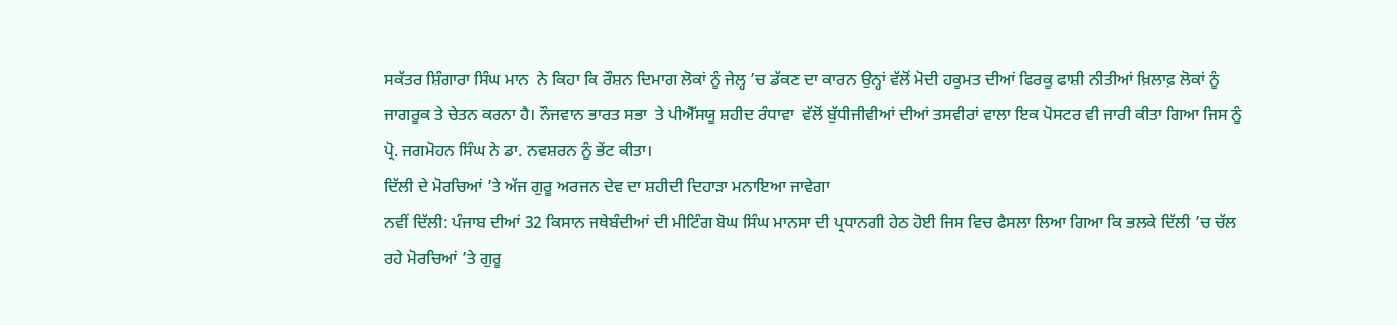ਸਕੱਤਰ ਸ਼ਿੰਗਾਰਾ ਸਿੰਘ ਮਾਨ  ਨੇ ਕਿਹਾ ਕਿ ਰੌਸ਼ਨ ਦਿਮਾਗ ਲੋਕਾਂ ਨੂੰ ਜੇਲ੍ਹ ’ਚ ਡੱਕਣ ਦਾ ਕਾਰਨ ਉਨ੍ਹਾਂ ਵੱਲੋਂ ਮੋਦੀ ਹਕੂਮਤ ਦੀਆਂ ਫਿਰਕੂ ਫਾਸ਼ੀ ਨੀਤੀਆਂ ਖ਼ਿਲਾਫ਼ ਲੋਕਾਂ ਨੂੰ ਜਾਗਰੂਕ ਤੇ ਚੇਤਨ ਕਰਨਾ ਹੈ। ਨੌਜਵਾਨ ਭਾਰਤ ਸਭਾ  ਤੇ ਪੀਐੱਸਯੂ ਸ਼ਹੀਦ ਰੰਧਾਵਾ  ਵੱਲੋਂ ਬੁੱਧੀਜੀਵੀਆਂ ਦੀਆਂ ਤਸਵੀਰਾਂ ਵਾਲਾ ਇਕ ਪੋਸਟਰ ਵੀ ਜਾਰੀ ਕੀਤਾ ਗਿਆ ਜਿਸ ਨੂੰ ਪ੍ਰੋ. ਜਗਮੋਹਨ ਸਿੰਘ ਨੇ ਡਾ. ਨਵਸ਼ਰਨ ਨੂੰ ਭੇਂਟ ਕੀਤਾ।
ਦਿੱਲੀ ਦੇ ਮੋਰਚਿਆਂ ’ਤੇ ਅੱਜ ਗੁਰੂ ਅਰਜਨ ਦੇਵ ਦਾ ਸ਼ਹੀਦੀ ਦਿਹਾੜਾ ਮਨਾਇਆ ਜਾਵੇਗਾ
ਨਵੀਂ ਦਿੱਲੀ: ਪੰਜਾਬ ਦੀਆਂ 32 ਕਿਸਾਨ ਜਥੇਬੰਦੀਆਂ ਦੀ ਮੀਟਿੰਗ ਬੋਘ ਸਿੰਘ ਮਾਨਸਾ ਦੀ ਪ੍ਰਧਾਨਗੀ ਹੇਠ ਹੋਈ ਜਿਸ ਵਿਚ ਫੈਸਲਾ ਲਿਆ ਗਿਆ ਕਿ ਭਲਕੇ ਦਿੱਲੀ ’ਚ ਚੱਲ ਰਹੇ ਮੋਰਚਿਆਂ ’ਤੇ ਗੁਰੂ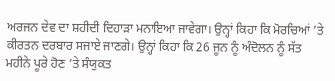ਅਰਜਨ ਦੇਵ ਦਾ ਸ਼ਹੀਦੀ ਦਿਹਾੜਾ ਮਨਾਇਆ ਜਾਵੇਗਾ। ਉਨ੍ਹਾਂ ਕਿਹਾ ਕਿ ਮੋਰਚਿਆਂ ’ਤੇ ਕੀਰਤਨ ਦਰਬਾਰ ਸਜਾਏ ਜਾਣਗੇ। ਉਨ੍ਹਾਂ ਕਿਹਾ ਕਿ 26 ਜੂਨ ਨੂੰ ਅੰਦੋਲਨ ਨੂੰ ਸੱਤ ਮਹੀਨੇ ਪੂਰੇ ਹੋਣ ’ਤੇ ਸੰਯੁਕਤ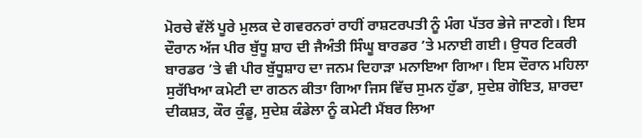ਮੋਰਚੇ ਵੱਲੋਂ ਪੂਰੇ ਮੁਲਕ ਦੇ ਗਵਰਨਰਾਂ ਰਾਹੀਂ ਰਾਸ਼ਟਰਪਤੀ ਨੂੰ ਮੰਗ ਪੱਤਰ ਭੇਜੇ ਜਾਣਗੇ। ਇਸ ਦੌਰਾਨ ਅੱਜ ਪੀਰ ਬੁੱਧੂ ਸ਼ਾਹ ਦੀ ਜੈਅੰਤੀ ਸਿੰਘੂ ਬਾਰਡਰ ’ਤੇ ਮਨਾਈ ਗਈ। ਉਧਰ ਟਿਕਰੀ ਬਾਰਡਰ ’ਤੇ ਵੀ ਪੀਰ ਬੁੱਧੂਸ਼ਾਹ ਦਾ ਜਨਮ ਦਿਹਾੜਾ ਮਨਾਇਆ ਗਿਆ। ਇਸ ਦੌਰਾਨ ਮਹਿਲਾ ਸੁਰੱਖਿਆ ਕਮੇਟੀ ਦਾ ਗਠਨ ਕੀਤਾ ਗਿਆ ਜਿਸ ਵਿੱਚ ਸੁਮਨ ਹੁੱਡਾ, ਸੁਦੇਸ਼ ਗੋਇਤ, ਸ਼ਾਰਦਾ ਦੀਕਸ਼ਤ, ਕੌਰ ਕੁੰਡੂ, ਸੁਦੇਸ਼ ਕੰਡੇਲਾ ਨੂੰ ਕਮੇਟੀ ਮੈਂਬਰ ਲਿਆ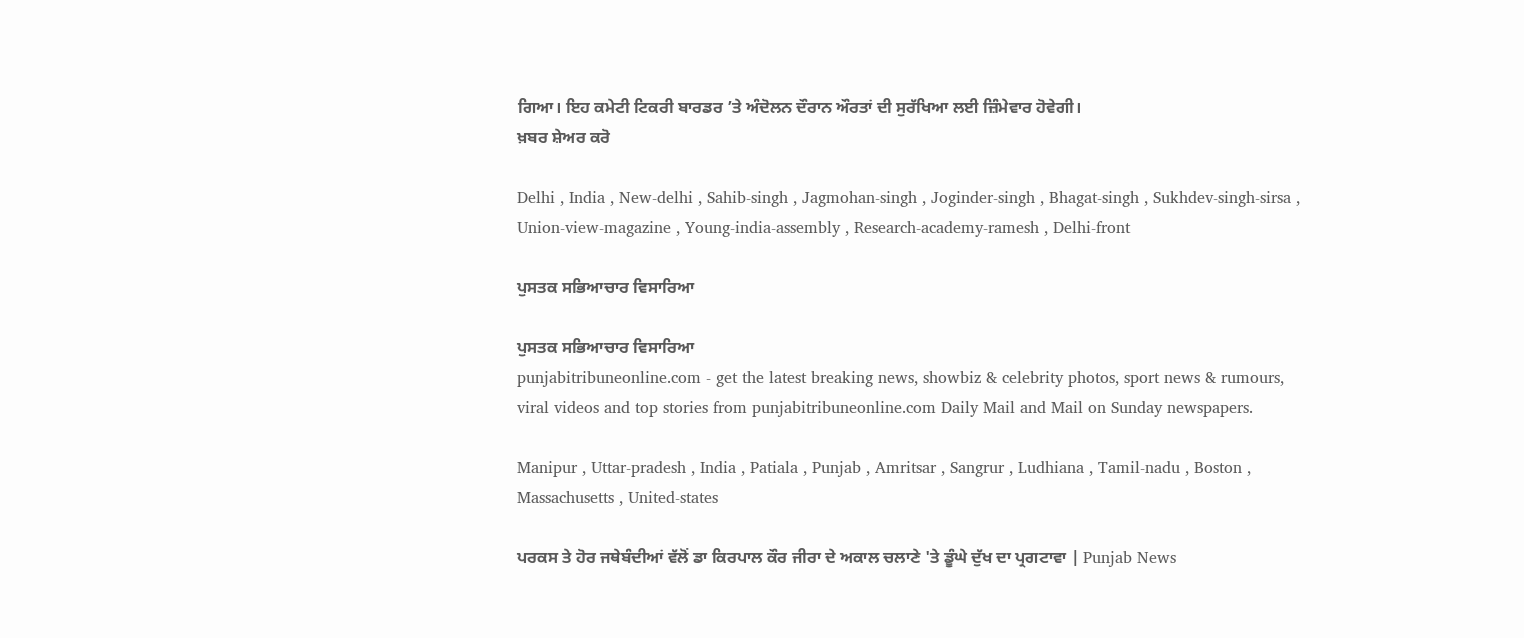ਗਿਆ। ਇਹ ਕਮੇਟੀ ਟਿਕਰੀ ਬਾਰਡਰ ’ਤੇ ਅੰਦੋਲਨ ਦੌਰਾਨ ਔਰਤਾਂ ਦੀ ਸੁਰੱਖਿਆ ਲਈ ਜ਼ਿੰਮੇਵਾਰ ਹੋਵੇਗੀ।
ਖ਼ਬਰ ਸ਼ੇਅਰ ਕਰੋ

Delhi , India , New-delhi , Sahib-singh , Jagmohan-singh , Joginder-singh , Bhagat-singh , Sukhdev-singh-sirsa , Union-view-magazine , Young-india-assembly , Research-academy-ramesh , Delhi-front

ਪੁਸਤਕ ਸਭਿਆਚਾਰ ਵਿਸਾਰਿਆ

ਪੁਸਤਕ ਸਭਿਆਚਾਰ ਵਿਸਾਰਿਆ
punjabitribuneonline.com - get the latest breaking news, showbiz & celebrity photos, sport news & rumours, viral videos and top stories from punjabitribuneonline.com Daily Mail and Mail on Sunday newspapers.

Manipur , Uttar-pradesh , India , Patiala , Punjab , Amritsar , Sangrur , Ludhiana , Tamil-nadu , Boston , Massachusetts , United-states

ਪਰਕਸ ਤੇ ਹੋਰ ਜਥੇਬੰਦੀਆਂ ਵੱਲੋਂ ਡਾ ਕਿਰਪਾਲ ਕੌਰ ਜੀਰਾ ਦੇ ਅਕਾਲ ਚਲਾਣੇ 'ਤੇ ਡੂੰਘੇ ਦੁੱਖ ਦਾ ਪ੍ਰਗਟਾਵਾ | Punjab News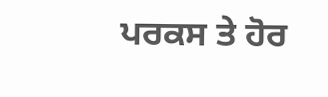ਪਰਕਸ ਤੇ ਹੋਰ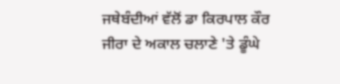ਜਥੇਬੰਦੀਆਂ ਵੱਲੋਂ ਡਾ ਕਿਰਪਾਲ ਕੌਰ ਜੀਰਾ ਦੇ ਅਕਾਲ ਚਲਾਣੇ 'ਤੇ ਡੂੰਘੇ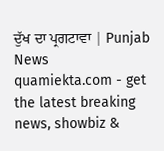ਦੁੱਖ ਦਾ ਪ੍ਰਗਟਾਵਾ | Punjab News
quamiekta.com - get the latest breaking news, showbiz &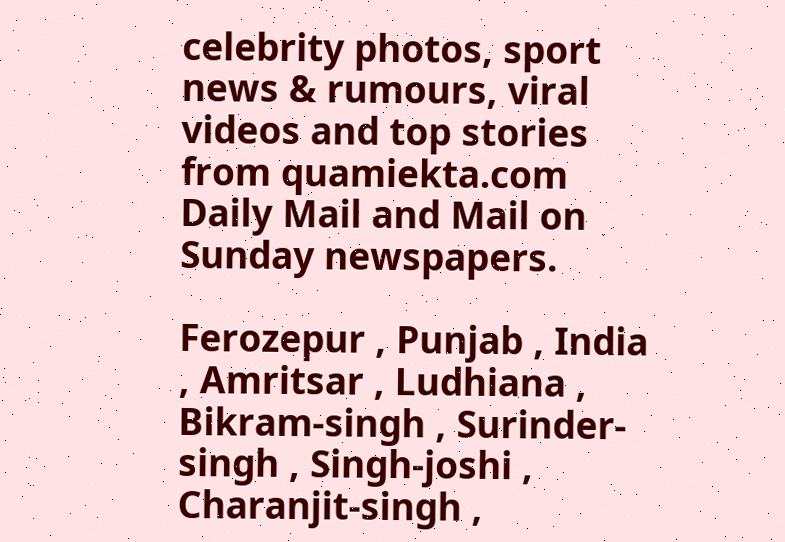celebrity photos, sport news & rumours, viral videos and top stories from quamiekta.com Daily Mail and Mail on Sunday newspapers.

Ferozepur , Punjab , India , Amritsar , Ludhiana , Bikram-singh , Surinder-singh , Singh-joshi , Charanjit-singh ,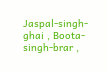Jaspal-singh-ghai , Boota-singh-brar ,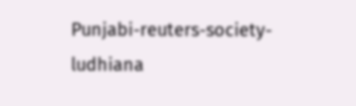Punjabi-reuters-society-ludhiana